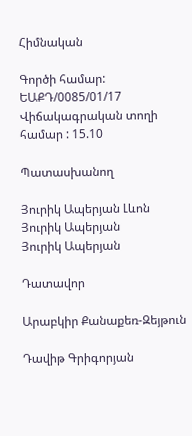Հիմնական

Գործի համար: ԵԱՔԴ/0085/01/17
Վիճակագրական տողի համար : 15.10

Պատասխանող

Յուրիկ Ապերյան Լևոն
Յուրիկ Ապերյան
Յուրիկ Ապերյան

Դատավոր

Արաբկիր Քանաքեռ-Զեյթուն

Դավիթ Գրիգորյան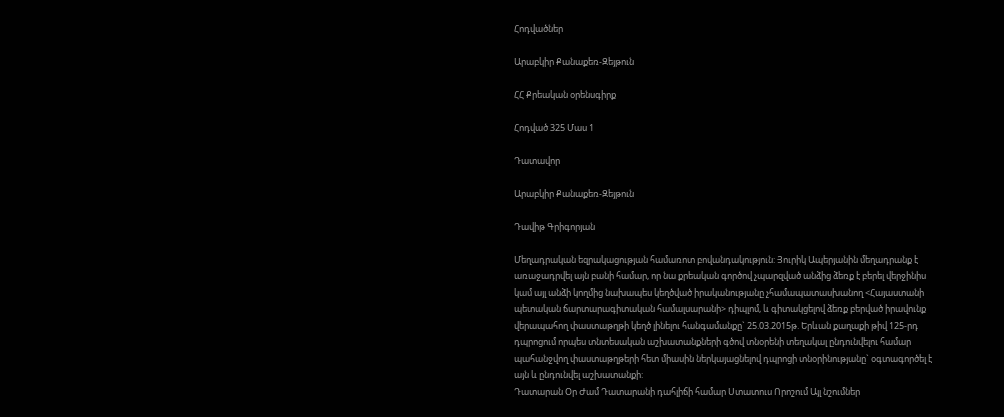Հոդվածներ

Արաբկիր Քանաքեռ-Զեյթուն

ՀՀ Քրեական օրենսգիրք

Հոդված 325 Մաս 1

Դատավոր

Արաբկիր Քանաքեռ-Զեյթուն

Դավիթ Գրիգորյան

Մեղադրական եզրակացության համառոտ բովանդակություն: Յուրիկ Ապերյանին մեղադրանք է առաջադրվել այն բանի համար, որ նա քրեական գործով չպարզված անձից ձեռք է բերել վերջինիս կամ այլ անձի կողմից նախապես կեղծված իրականությանը չհամապատասխանող <Հայաստանի պետական ճարտարագիտական համալսարանի> դիպլոմ, և գիտակցելով ձեռք բերված իրավունք վերապահող փաստաթղթի կեղծ լինելու հանգամանքը` 25.03.2015թ. Երևան քաղաքի թիվ 125-րդ դպրոցում որպես տնտեսական աշխատանքների գծով տնօրենի տեղակալ ընդունվելու համար պահանջվող փաստաթղթերի հետ միասին ներկայացնելով դպրոցի տնօրինությանը` օգտագործել է այն և ընդունվել աշխատանքի:
Դատարան Օր Ժամ Դատարանի դահլիճի համար Ստատուս Որոշում Այլ նշումներ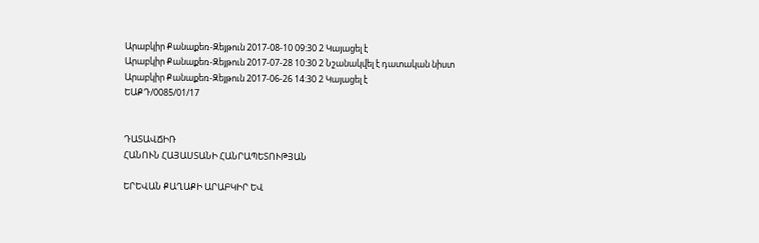Արաբկիր Քանաքեռ-Զեյթուն 2017-08-10 09:30 2 Կայացել է
Արաբկիր Քանաքեռ-Զեյթուն 2017-07-28 10:30 2 Նշանակվել է դատական նիստ
Արաբկիր Քանաքեռ-Զեյթուն 2017-06-26 14:30 2 Կայացել է
ԵԱՔԴ/0085/01/17


ԴԱՏԱՎՃԻՌ
ՀԱՆՈՒՆ ՀԱՅԱՍՏԱՆԻ ՀԱՆՐԱՊԵՏՈՒԹՅԱՆ

ԵՐԵՎԱՆ ՔԱՂԱՔԻ ԱՐԱԲԿԻՐ ԵՎ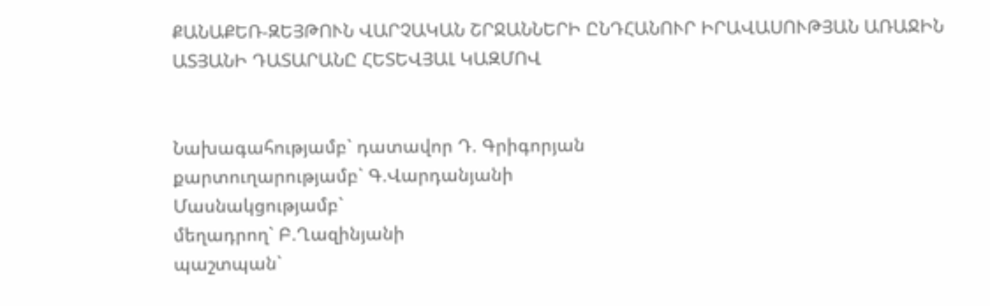ՔԱՆԱՔԵՌ-ԶԵՅԹՈՒՆ ՎԱՐՉԱԿԱՆ ՇՐՋԱՆՆԵՐԻ ԸՆԴՀԱՆՈՒՐ ԻՐԱՎԱՍՈՒԹՅԱՆ ԱՌԱՋԻՆ ԱՏՅԱՆԻ ԴԱՏԱՐԱՆԸ ՀԵՏԵՎՅԱԼ ԿԱԶՄՈՎ


Նախագահությամբ` դատավոր Դ. Գրիգորյան
քարտուղարությամբ` Գ.Վարդանյանի
Մասնակցությամբ`
մեղադրող` Բ.Ղազինյանի
պաշտպան`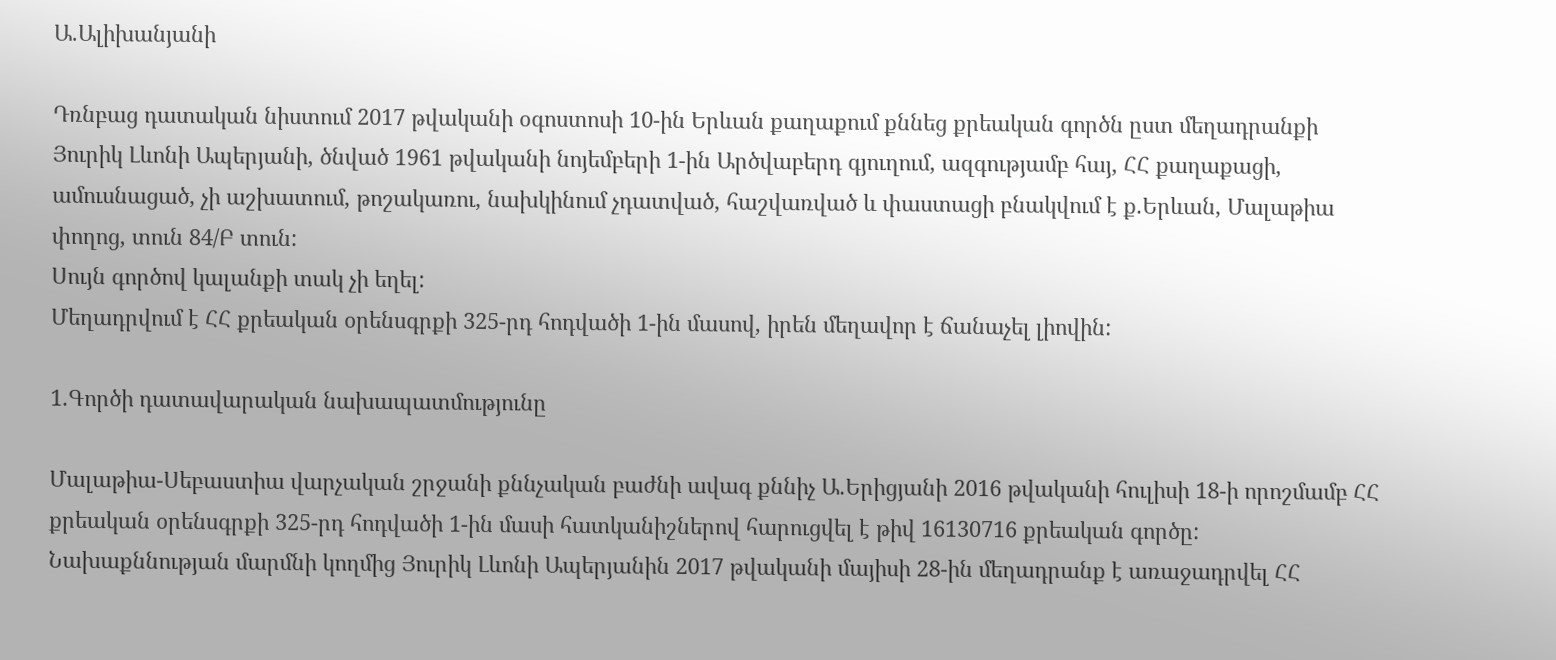Ա.Ալիխանյանի

Դռնբաց դատական նիստում 2017 թվականի օգոստոսի 10-ին Երևան քաղաքում քննեց քրեական գործն ըստ մեղադրանքի Յուրիկ Լևոնի Ապերյանի, ծնված 1961 թվականի նոյեմբերի 1-ին Արծվաբերդ գյուղում, ազգությամբ հայ, ՀՀ քաղաքացի, ամուսնացած, չի աշխատում, թոշակառու, նախկինում չդատված, հաշվառված և փաստացի բնակվում է ք.Երևան, Մալաթիա փողոց, տուն 84/Բ տուն:
Սույն գործով կալանքի տակ չի եղել:
Մեղադրվում է ՀՀ քրեական օրենսգրքի 325-րդ հոդվածի 1-ին մասով, իրեն մեղավոր է ճանաչել լիովին:

1.Գործի դատավարական նախապատմությունը

Մալաթիա-Սեբաստիա վարչական շրջանի քննչական բաժնի ավագ քննիչ Ա.Երիցյանի 2016 թվականի հուլիսի 18-ի որոշմամբ ՀՀ քրեական օրենսգրքի 325-րդ հոդվածի 1-ին մասի հատկանիշներով հարուցվել է թիվ 16130716 քրեական գործը:
Նախաքննության մարմնի կողմից Յուրիկ Լևոնի Ապերյանին 2017 թվականի մայիսի 28-ին մեղադրանք է առաջադրվել ՀՀ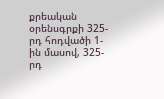քրեական օրենսգրքի 325-րդ հոդվածի 1-ին մասով, 325-րդ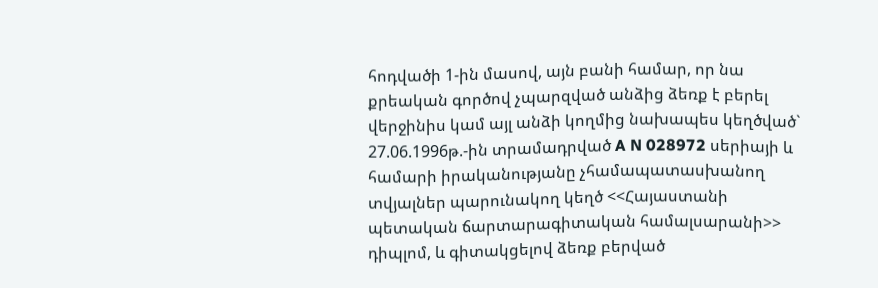հոդվածի 1-ին մասով, այն բանի համար, որ նա քրեական գործով չպարզված անձից ձեռք է բերել վերջինիս կամ այլ անձի կողմից նախապես կեղծված` 27.06.1996թ.-ին տրամադրված A N 028972 սերիայի և համարի իրականությանը չհամապատասխանող տվյալներ պարունակող կեղծ <<Հայաստանի պետական ճարտարագիտական համալսարանի>> դիպլոմ, և գիտակցելով ձեռք բերված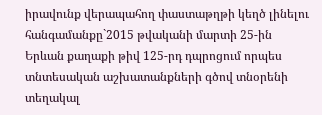իրավունք վերապահող փաստաթղթի կեղծ լինելու հանգամանքը`2015 թվականի մարտի 25-ին Երևան քաղաքի թիվ 125-րդ դպրոցում որպես տնտեսական աշխատանքների գծով տնօրենի տեղակալ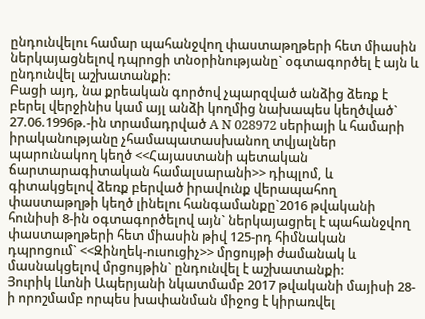ընդունվելու համար պահանջվող փաստաթղթերի հետ միասին ներկայացնելով դպրոցի տնօրինությանը` օգտագործել է այն և ընդունվել աշխատանքի:
Բացի այդ, նա քրեական գործով չպարզված անձից ձեռք է բերել վերջինիս կամ այլ անձի կողմից նախապես կեղծված` 27.06.1996թ.-ին տրամադրված A N 028972 սերիայի և համարի իրականությանը չհամապատասխանող տվյալներ պարունակող կեղծ <<Հայաստանի պետական ճարտարագիտական համալսարանի>> դիպլոմ, և գիտակցելով ձեռք բերված իրավունք վերապահող փաստաթղթի կեղծ լինելու հանգամանքը`2016 թվականի հունիսի 8-ին օգտագործելով այն` ներկայացրել է պահանջվող փաստաթղթերի հետ միասին թիվ 125-րդ հիմնական դպրոցում` <<Զինղեկ-ուսուցիչ>> մրցույթի ժամանակ և մասնակցելով մրցույթին` ընդունվել է աշխատանքի:
Յուրիկ Լևոնի Ապերյանի նկատմամբ 2017 թվականի մայիսի 28-ի որոշմամբ որպես խափանման միջոց է կիրառվել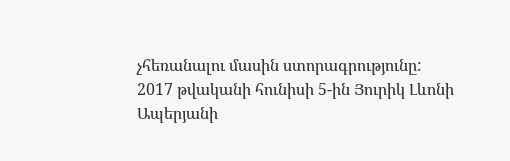չհեռանալու մասին ստորագրությունը:
2017 թվականի հունիսի 5-ին Յուրիկ Լևոնի Ապերյանի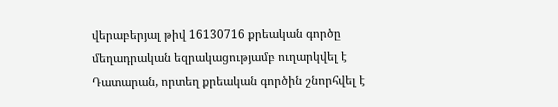վերաբերյալ թիվ 16130716 քրեական գործը մեղադրական եզրակացությամբ ուղարկվել է Դատարան, որտեղ քրեական գործին շնորհվել է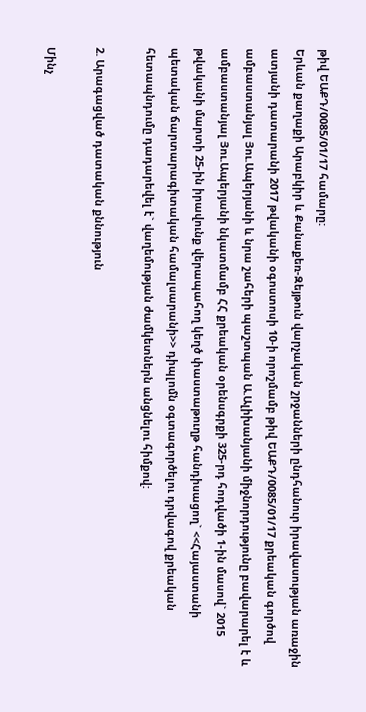թիվ ԵԱՔԴ/0085/01/17 համարը:
Երևան քաղաքի Արաբկիր և Քանաքեռ-Զեյթուն վարչական շրջանների ընդհանուր իրավասության առաջին ատյանի դատարանի 2017 թվականի օգոստոսի 10-ի որոշմամբ թիվ ԵԱՔԴ/0085/01/17 քրեական գործով ամբաստանյալ Յու.Ապերյանի և նրա շահերի պաշտպան Ա.Ալիխանյանի միջնորդությունը բավարարել է և ամբաստանյալ Յու.Ապերյանի նկատմամբ ՀՀ քրեական օրենսգրքի 325-րդ հոդվածի 1-ին մասով` 2015 թվականի մարտի 25-ին իրավունք վերապահող կեղծ փաստաթուղթ հանդիսացող` <<Հայաստանի պետական ճարտարագիտական համալսարանի>> դիպլոմն օգտագործելու դրվագով քրեական հետապնդումը դադարեվել է` վաղեմության ժամկետներն անցնելու հիմքով:

2. Արագացված դատական քննություն

Մինչ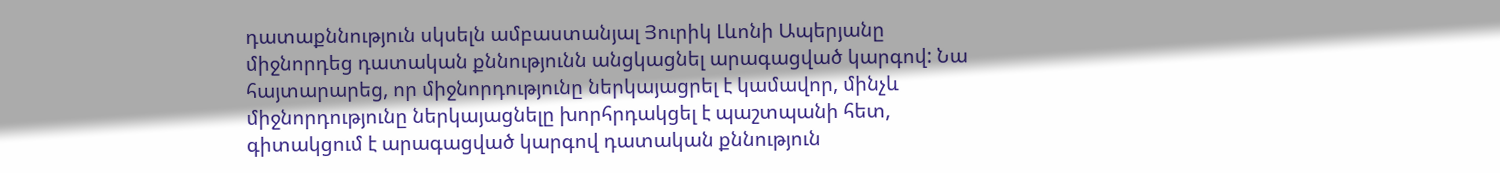դատաքննություն սկսելն ամբաստանյալ Յուրիկ Լևոնի Ապերյանը միջնորդեց դատական քննությունն անցկացնել արագացված կարգով: Նա հայտարարեց, որ միջնորդությունը ներկայացրել է կամավոր, մինչև միջնորդությունը ներկայացնելը խորհրդակցել է պաշտպանի հետ, գիտակցում է արագացված կարգով դատական քննություն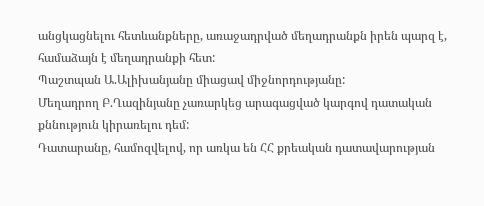անցկացնելու հետևանքները, առաջադրված մեղադրանքն իրեն պարզ է, համաձայն է մեղադրանքի հետ:
Պաշտպան Ա.Ալիխանյանը միացավ միջնորդությանը:
Մեղադրող Բ.Ղազինյանը չառարկեց արագացված կարգով դատական քննություն կիրառելու դեմ:
Դատարանը, համոզվելով, որ առկա են ՀՀ քրեական դատավարության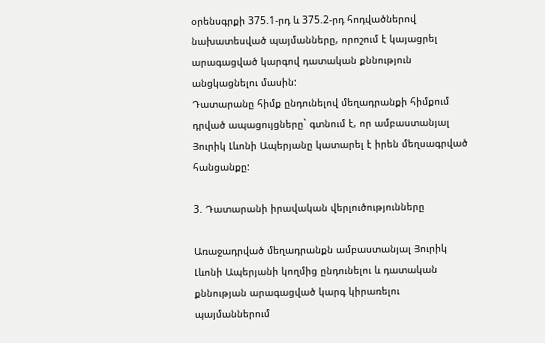օրենսգրքի 375.1-րդ և 375.2-րդ հոդվածներով նախատեսված պայմանները, որոշում է կայացրել արագացված կարգով դատական քննություն անցկացնելու մասին:
Դատարանը հիմք ընդունելով մեղադրանքի հիմքում դրված ապացույցները` գտնում է, որ ամբաստանյալ Յուրիկ Լևոնի Ապերյանը կատարել է իրեն մեղսագրված հանցանքը:

3. Դատարանի իրավական վերլուծությունները

Առաջադրված մեղադրանքն ամբաստանյալ Յուրիկ Լևոնի Ապերյանի կողմից ընդունելու և դատական քննության արագացված կարգ կիրառելու պայմաններում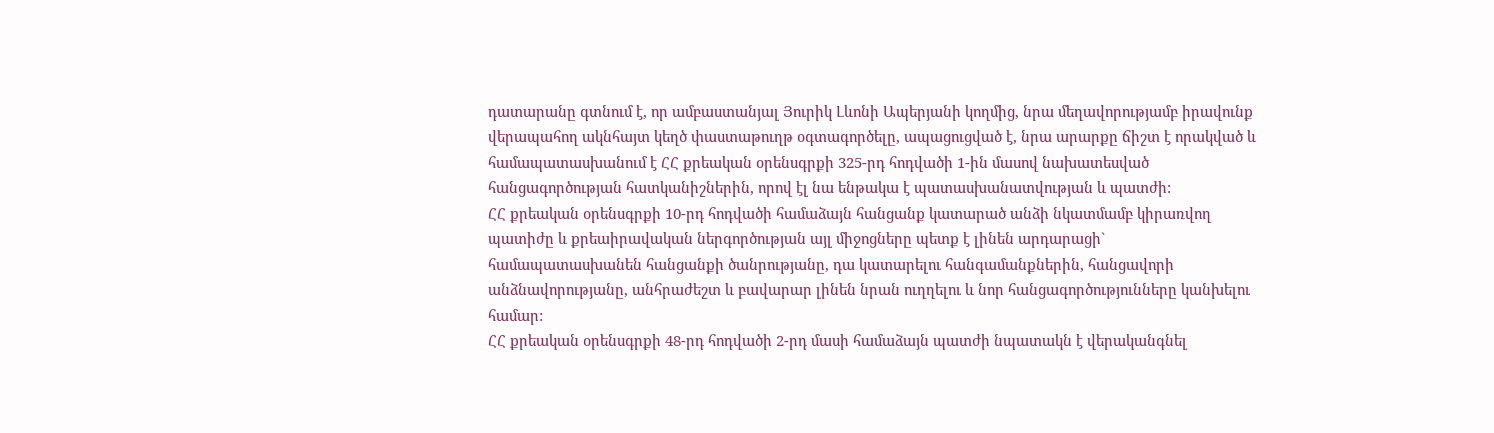դատարանը գտնում է, որ ամբաստանյալ Յուրիկ Լևոնի Ապերյանի կողմից, նրա մեղավորությամբ իրավունք վերապահող ակնհայտ կեղծ փաստաթուղթ օգտագործելը, ապացուցված է, նրա արարքը ճիշտ է որակված և համապատասխանում է ՀՀ քրեական օրենսգրքի 325-րդ հոդվածի 1-ին մասով նախատեսված հանցագործության հատկանիշներին, որով էլ նա ենթակա է պատասխանատվության և պատժի:
ՀՀ քրեական օրենսգրքի 10-րդ հոդվածի համաձայն հանցանք կատարած անձի նկատմամբ կիրառվող պատիժը և քրեաիրավական ներգործության այլ միջոցները պետք է լինեն արդարացի` համապատասխանեն հանցանքի ծանրությանը, դա կատարելու հանգամանքներին, հանցավորի անձնավորությանը, անհրաժեշտ և բավարար լինեն նրան ուղղելու և նոր հանցագործությունները կանխելու համար:
ՀՀ քրեական օրենսգրքի 48-րդ հոդվածի 2-րդ մասի համաձայն պատժի նպատակն է վերականգնել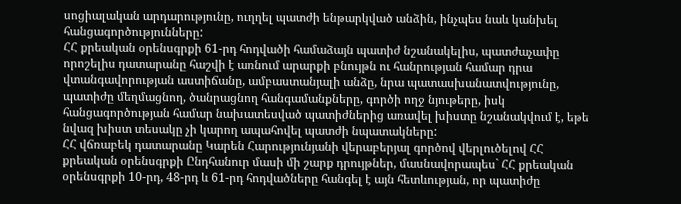սոցիալական արդարությունը, ուղղել պատժի ենթարկված անձին, ինչպես նաև կանխել հանցագործությունները:
ՀՀ քրեական օրենսգրքի 61-րդ հոդվածի համաձայն պատիժ նշանակելիս, պատժաչափը որոշելիս դատարանը հաշվի է առնում արարքի բնույթն ու հանրության համար դրա վտանգավորության աստիճանը, ամբաստանյալի անձը, նրա պատասխանատվությունը, պատիժը մեղմացնող, ծանրացնող հանգամանքները, գործի ողջ նյութերը, իսկ հանցագործության համար նախատեսված պատիժներից առավել խիստը նշանակվում է, եթե նվազ խիստ տեսակը չի կարող ապահովել պատժի նպատակները:
ՀՀ վճռաբեկ դատարանը Կարեն Հարությունյանի վերաբերյալ գործով վերլուծելով ՀՀ քրեական օրենսգրքի Ընդհանուր մասի մի շարք դրույթներ, մասնավորապես` ՀՀ քրեական օրենսգրքի 10-րդ, 48-րդ և 61-րդ հոդվածները հանգել է այն հետևության, որ պատիժը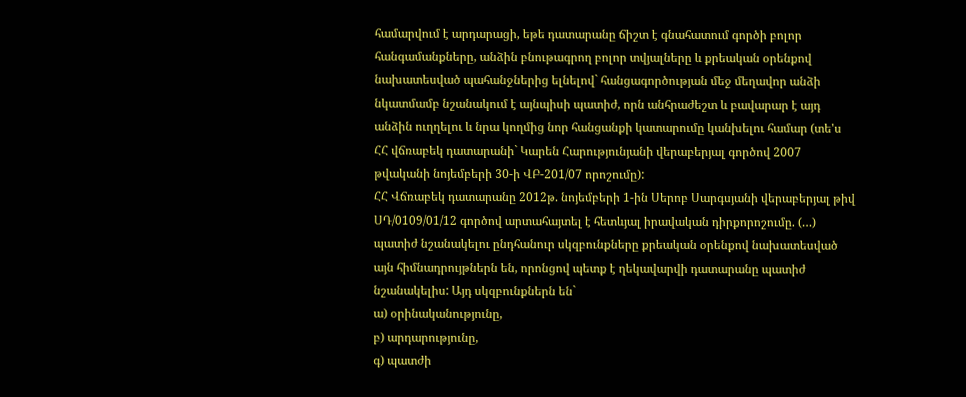համարվում է արդարացի, եթե դատարանը ճիշտ է գնահատում գործի բոլոր հանգամանքները, անձին բնութագրող բոլոր տվյալները և քրեական օրենքով նախատեսված պահանջներից ելնելով` հանցագործության մեջ մեղավոր անձի նկատմամբ նշանակում է այնպիսի պատիժ, որն անհրաժեշտ և բավարար է այդ անձին ուղղելու և նրա կողմից նոր հանցանքի կատարումը կանխելու համար (տե'ս ՀՀ վճռաբեկ դատարանի` Կարեն Հարությունյանի վերաբերյալ գործով 2007 թվականի նոյեմբերի 30-ի ՎԲ-201/07 որոշումը):
ՀՀ Վճռաբեկ դատարանը 2012թ. նոյեմբերի 1-ին Սերոբ Սարգսյանի վերաբերյալ թիվ ՍԴ/0109/01/12 գործով արտահայտել է հետևյալ իրավական դիրքորոշումը. (…) պատիժ նշանակելու ընդհանուր սկզբունքները քրեական օրենքով նախատեսված այն հիմնադրույթներն են, որոնցով պետք է ղեկավարվի դատարանը պատիժ նշանակելիս: Այդ սկզբունքներն են`
ա) օրինականությունը,
բ) արդարությունը,
գ) պատժի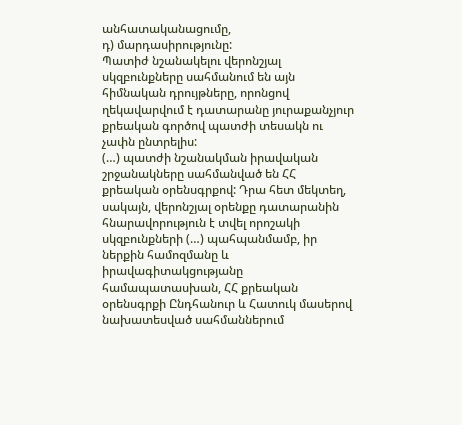անհատականացումը,
դ) մարդասիրությունը:
Պատիժ նշանակելու վերոնշյալ սկզբունքները սահմանում են այն հիմնական դրույթները, որոնցով ղեկավարվում է դատարանը յուրաքանչյուր քրեական գործով պատժի տեսակն ու չափն ընտրելիս:
(…) պատժի նշանակման իրավական շրջանակները սահմանված են ՀՀ քրեական օրենսգրքով: Դրա հետ մեկտեղ, սակայն, վերոնշյալ օրենքը դատարանին հնարավորություն է տվել որոշակի սկզբունքների (…) պահպանմամբ, իր ներքին համոզմանը և իրավագիտակցությանը համապատասխան, ՀՀ քրեական օրենսգրքի Ընդհանուր և Հատուկ մասերով նախատեսված սահմաններում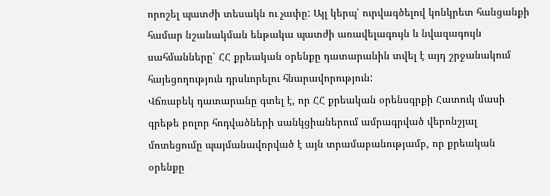որոշել պատժի տեսակն ու չափը: Այլ կերպ՝ ուրվագծելով կոնկրետ հանցանքի համար նշանակման ենթակա պատժի առավելագույն և նվազագույն սահմանները՝ ՀՀ քրեական օրենքը դատարանին տվել է այդ շրջանակում հայեցողություն դրսևորելու հնարավորություն:
Վճռաբեկ դատարանը գտել է, որ ՀՀ քրեական օրենսգրքի Հատուկ մասի գրեթե բոլոր հոդվածների սանկցիաներում ամրագրված վերոնշյալ մոտեցումը պայմանավորված է այն տրամաբանությամբ, որ քրեական օրենքը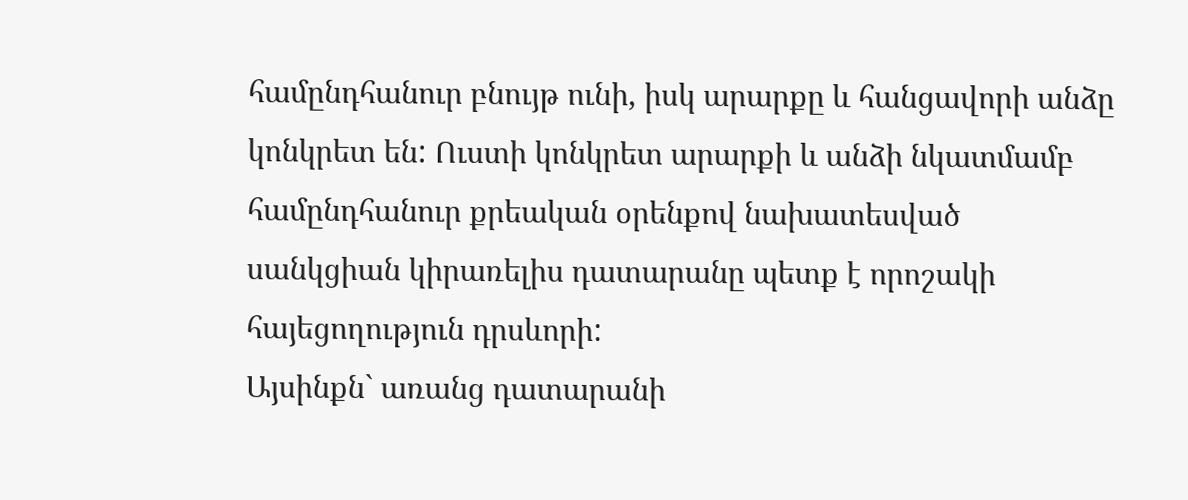համընդհանուր բնույթ ունի, իսկ արարքը և հանցավորի անձը կոնկրետ են: Ուստի կոնկրետ արարքի և անձի նկատմամբ համընդհանուր քրեական օրենքով նախատեսված սանկցիան կիրառելիս դատարանը պետք է որոշակի հայեցողություն դրսևորի:
Այսինքն` առանց դատարանի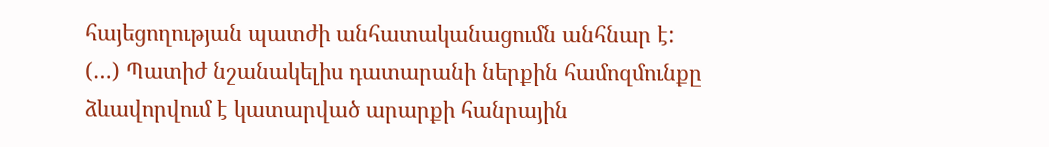հայեցողության պատժի անհատականացումն անհնար է:
(…) Պատիժ նշանակելիս դատարանի ներքին համոզմունքը ձևավորվում է կատարված արարքի հանրային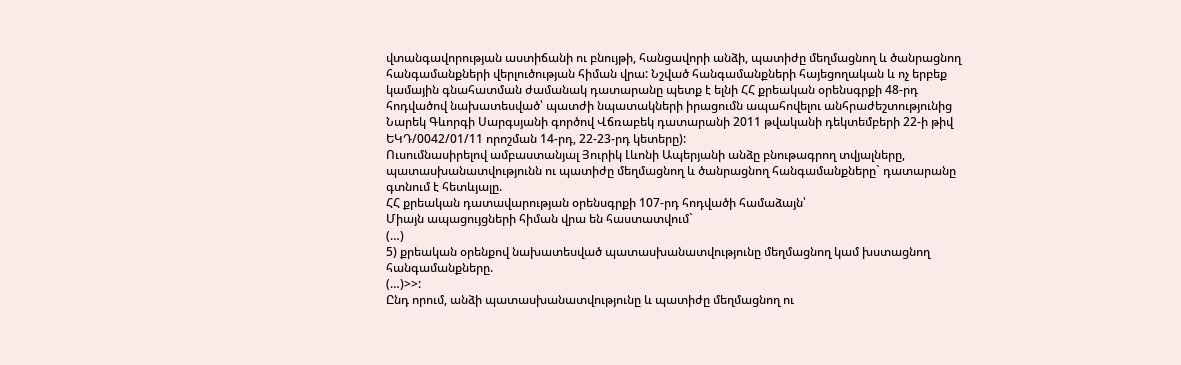վտանգավորության աստիճանի ու բնույթի, հանցավորի անձի, պատիժը մեղմացնող և ծանրացնող հանգամանքների վերլուծության հիման վրա: Նշված հանգամանքների հայեցողական և ոչ երբեք կամային գնահատման ժամանակ դատարանը պետք է ելնի ՀՀ քրեական օրենսգրքի 48-րդ հոդվածով նախատեսված՝ պատժի նպատակների իրացումն ապահովելու անհրաժեշտությունից Նարեկ Գևորգի Սարգսյանի գործով Վճռաբեկ դատարանի 2011 թվականի դեկտեմբերի 22-ի թիվ ԵԿԴ/0042/01/11 որոշման 14-րդ, 22-23-րդ կետերը):
Ուսումնասիրելով ամբաստանյալ Յուրիկ Լևոնի Ապերյանի անձը բնութագրող տվյալները, պատասխանատվությունն ու պատիժը մեղմացնող և ծանրացնող հանգամանքները` դատարանը գտնում է հետևյալը.
ՀՀ քրեական դատավարության օրենսգրքի 107-րդ հոդվածի համաձայն՝
Միայն ապացույցների հիման վրա են հաստատվում`
(…)
5) քրեական օրենքով նախատեսված պատասխանատվությունը մեղմացնող կամ խստացնող հանգամանքները.
(…)>>:
Ընդ որում, անձի պատասխանատվությունը և պատիժը մեղմացնող ու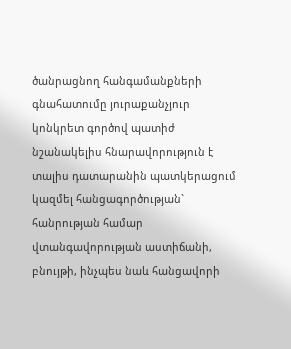ծանրացնող հանգամանքների գնահատումը յուրաքանչյուր կոնկրետ գործով պատիժ նշանակելիս հնարավորություն է տալիս դատարանին պատկերացում կազմել հանցագործության` հանրության համար վտանգավորության աստիճանի, բնույթի, ինչպես նաև հանցավորի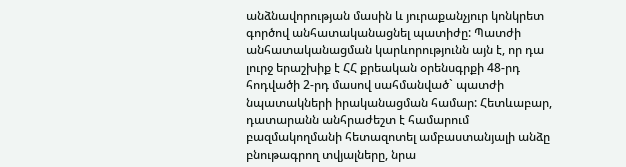անձնավորության մասին և յուրաքանչյուր կոնկրետ գործով անհատականացնել պատիժը: Պատժի անհատականացման կարևորությունն այն է, որ դա լուրջ երաշխիք է ՀՀ քրեական օրենսգրքի 48-րդ հոդվածի 2-րդ մասով սահմանված` պատժի նպատակների իրականացման համար: Հետևաբար, դատարանն անհրաժեշտ է համարում բազմակողմանի հետազոտել ամբաստանյալի անձը բնութագրող տվյալները, նրա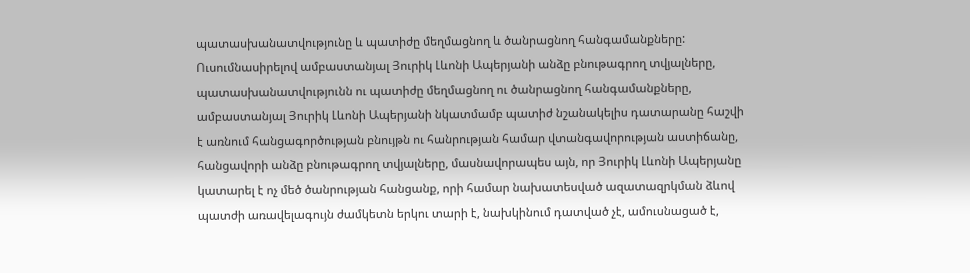պատասխանատվությունը և պատիժը մեղմացնող և ծանրացնող հանգամանքները:
Ուսումնասիրելով ամբաստանյալ Յուրիկ Լևոնի Ապերյանի անձը բնութագրող տվյալները, պատասխանատվությունն ու պատիժը մեղմացնող ու ծանրացնող հանգամանքները, ամբաստանյալ Յուրիկ Լևոնի Ապերյանի նկատմամբ պատիժ նշանակելիս դատարանը հաշվի է առնում հանցագործության բնույթն ու հանրության համար վտանգավորության աստիճանը, հանցավորի անձը բնութագրող տվյալները, մասնավորապես այն, որ Յուրիկ Լևոնի Ապերյանը կատարել է ոչ մեծ ծանրության հանցանք, որի համար նախատեսված ազատազրկման ձևով պատժի առավելագույն ժամկետն երկու տարի է, նախկինում դատված չէ, ամուսնացած է,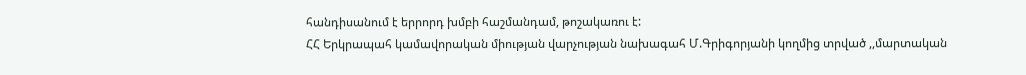հանդիսանում է երրորդ խմբի հաշմանդամ, թոշակառու է:
ՀՀ Երկրապահ կամավորական միության վարչության նախագահ Մ.Գրիգորյանի կողմից տրված ,,մարտական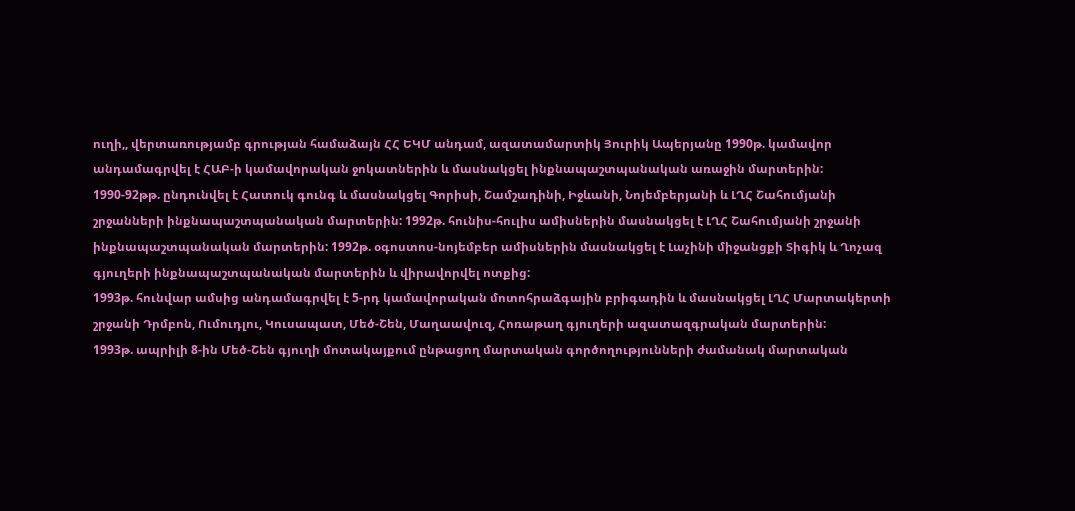ուղի,, վերտառությամբ գրության համաձայն ՀՀ ԵԿՄ անդամ, ազատամարտիկ Յուրիկ Ապերյանը 1990թ. կամավոր անդամագրվել է ՀԱԲ-ի կամավորական ջոկատներին և մասնակցել ինքնապաշտպանական առաջին մարտերին:
1990-92թթ. ընդունվել է Հատուկ գունգ և մասնակցել Գորիսի, Շամշադինի, Իջևանի, Նոյեմբերյանի և ԼՂՀ Շահումյանի շրջանների ինքնապաշտպանական մարտերին: 1992թ. հունիս-հուլիս ամիսներին մասնակցել է ԼՂՀ Շահումյանի շրջանի ինքնապաշտպանական մարտերին: 1992թ. օգոստոս-նոյեմբեր ամիսներին մասնակցել է Լաչինի միջանցքի Տիգիկ և Ղոչազ գյուղերի ինքնապաշտպանական մարտերին և վիրավորվել ոտքից:
1993թ. հունվար ամսից անդամագրվել է 5-րդ կամավորական մոտոհրաձգային բրիգադին և մասնակցել ԼՂՀ Մարտակերտի շրջանի Դրմբոն, Ումուդլու, Կուսապատ, Մեծ-Շեն, Մաղաավուզ, Հոռաթաղ գյուղերի ազատազգրական մարտերին:
1993թ. ապրիլի 8-ին Մեծ-Շեն գյուղի մոտակայքում ընթացող մարտական գործողությունների ժամանակ մարտական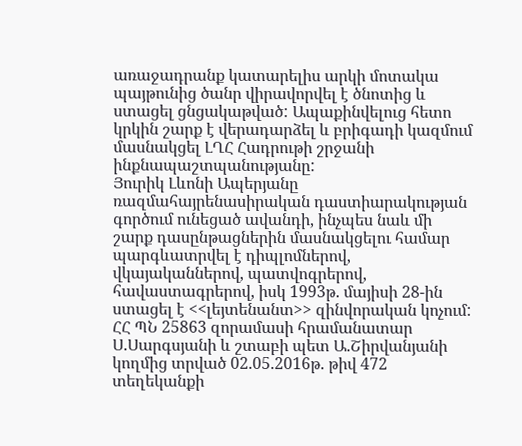առաջադրանք կատարելիս արկի մոտակա պայթունից ծանր վիրավորվել է ծնոտից և ստացել ցնցակաթված: Ապաքինվելուց հետո կրկին շարք է վերադարձել և բրիգադի կազմում մասնակցել ԼՂՀ Հադրութի շրջանի ինքնապաշտպանությանը:
Յուրիկ Լևոնի Ապերյանը ռազմահայրենասիրական դաստիարակության գործում ունեցած ավանդի, ինչպես նաև մի շարք դասընթացներին մասնակցելու համար պարգևատրվել է դիպլոմներով, վկայականներով, պատվոգրերով, հավաստագրերով, իսկ 1993թ. մայիսի 28-ին ստացել է <<լեյտենանտ>> զինվորական կոչում:
ՀՀ ՊՆ 25863 զորամասի հրամանատար Ս.Սարգսյանի և շտաբի պետ Ա.Շիրվանյանի կողմից տրված 02.05.2016թ. թիվ 472 տեղեկանքի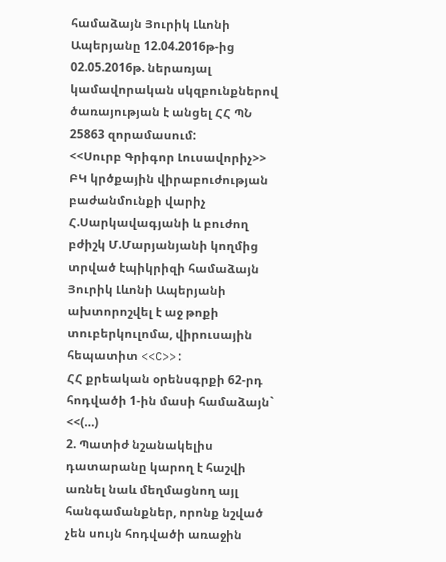համաձայն Յուրիկ Լևոնի Ապերյանը 12.04.2016թ-ից 02.05.2016թ. ներառյալ կամավորական սկզբունքներով ծառայության է անցել ՀՀ ՊՆ 25863 զորամասում:
<<Սուրբ Գրիգոր Լուսավորիչ>> ԲԿ կրծքային վիրաբուժության բաժանմունքի վարիչ Հ.Սարկավագյանի և բուժող բժիշկ Մ.Մարյանյանի կողմից տրված էպիկրիզի համաձայն Յուրիկ Լևոնի Ապերյանի ախտորոշվել է աջ թոքի տուբերկուլոմա, վիրուսային հեպատիտ <<C>>:
ՀՀ քրեական օրենսգրքի 62-րդ հոդվածի 1-ին մասի համաձայն`
<<(…)
2. Պատիժ նշանակելիս դատարանը կարող է հաշվի առնել նաև մեղմացնող այլ հանգամանքներ, որոնք նշված չեն սույն հոդվածի առաջին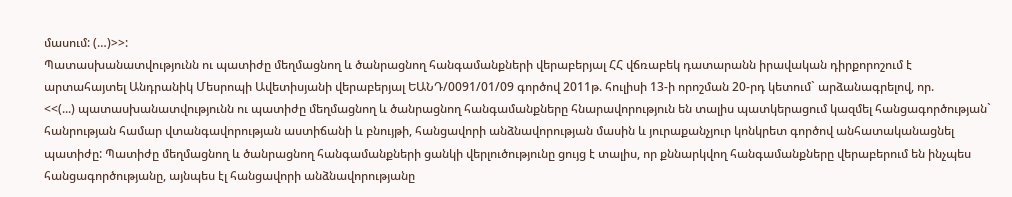մասում: (…)>>:
Պատասխանատվությունն ու պատիժը մեղմացնող և ծանրացնող հանգամանքների վերաբերյալ ՀՀ վճռաբեկ դատարանն իրավական դիրքորոշում է արտահայտել Անդրանիկ Մեսրոպի Ավետիսյանի վերաբերյալ ԵԱՆԴ/0091/01/09 գործով 2011թ. հուլիսի 13-ի որոշման 20-րդ կետում` արձանագրելով, որ.
<<(...) պատասխանատվությունն ու պատիժը մեղմացնող և ծանրացնող հանգամանքները հնարավորություն են տալիս պատկերացում կազմել հանցագործության` հանրության համար վտանգավորության աստիճանի և բնույթի, հանցավորի անձնավորության մասին և յուրաքանչյուր կոնկրետ գործով անհատականացնել պատիժը: Պատիժը մեղմացնող և ծանրացնող հանգամանքների ցանկի վերլուծությունը ցույց է տալիս, որ քննարկվող հանգամանքները վերաբերում են ինչպես հանցագործությանը, այնպես էլ հանցավորի անձնավորությանը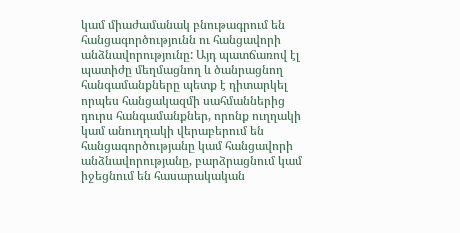կամ միաժամանակ բնութագրում են հանցագործությունն ու հանցավորի անձնավորությունը: Այդ պատճառով էլ պատիժը մեղմացնող և ծանրացնող հանգամանքները պետք է դիտարկել որպես հանցակազմի սահմաններից դուրս հանգամանքներ, որոնք ուղղակի կամ անուղղակի վերաբերում են հանցագործությանը կամ հանցավորի անձնավորությանը, բարձրացնում կամ իջեցնում են հասարակական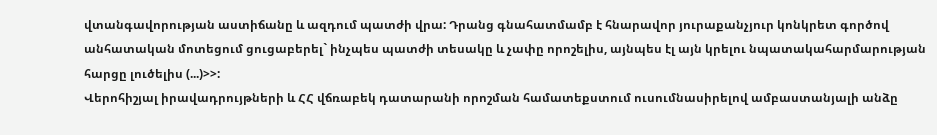վտանգավորության աստիճանը և ազդում պատժի վրա: Դրանց գնահատմամբ է հնարավոր յուրաքանչյուր կոնկրետ գործով անհատական մոտեցում ցուցաբերել` ինչպես պատժի տեսակը և չափը որոշելիս, այնպես էլ այն կրելու նպատակահարմարության հարցը լուծելիս (...)>>:
Վերոհիշյալ իրավադրույթների և ՀՀ վճռաբեկ դատարանի որոշման համատեքստում ուսումնասիրելով ամբաստանյալի անձը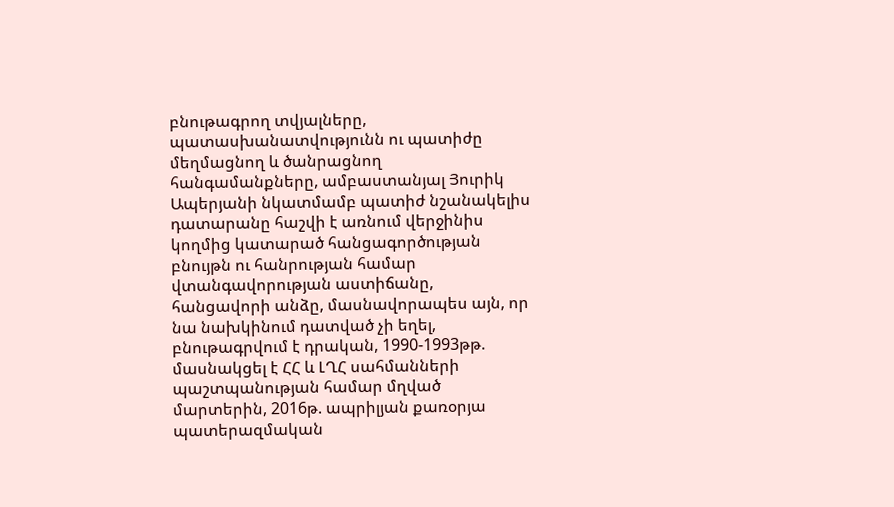բնութագրող տվյալները, պատասխանատվությունն ու պատիժը մեղմացնող և ծանրացնող հանգամանքները, ամբաստանյալ Յուրիկ Ապերյանի նկատմամբ պատիժ նշանակելիս դատարանը հաշվի է առնում վերջինիս կողմից կատարած հանցագործության բնույթն ու հանրության համար վտանգավորության աստիճանը, հանցավորի անձը, մասնավորապես այն, որ նա նախկինում դատված չի եղել, բնութագրվում է դրական, 1990-1993թթ. մասնակցել է ՀՀ և ԼՂՀ սահմանների պաշտպանության համար մղված մարտերին, 2016թ. ապրիլյան քառօրյա պատերազմական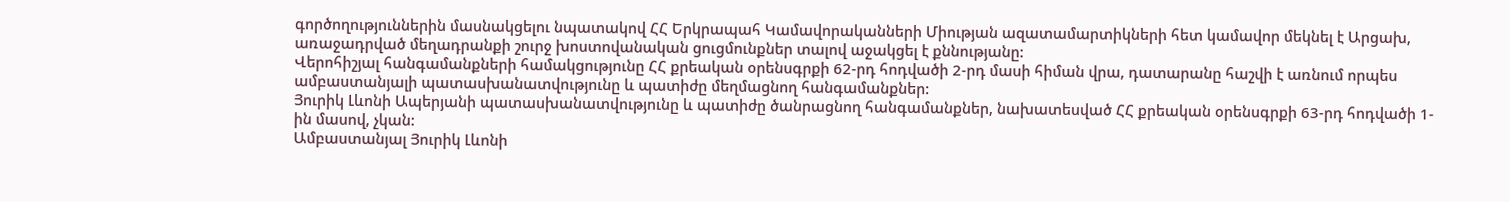գործողություններին մասնակցելու նպատակով ՀՀ Երկրապահ Կամավորականների Միության ազատամարտիկների հետ կամավոր մեկնել է Արցախ, առաջադրված մեղադրանքի շուրջ խոստովանական ցուցմունքներ տալով աջակցել է քննությանը:
Վերոհիշյալ հանգամանքների համակցությունը ՀՀ քրեական օրենսգրքի 62-րդ հոդվածի 2-րդ մասի հիման վրա, դատարանը հաշվի է առնում որպես ամբաստանյալի պատասխանատվությունը և պատիժը մեղմացնող հանգամանքներ:
Յուրիկ Լևոնի Ապերյանի պատասխանատվությունը և պատիժը ծանրացնող հանգամանքներ, նախատեսված ՀՀ քրեական օրենսգրքի 63-րդ հոդվածի 1-ին մասով, չկան:
Ամբաստանյալ Յուրիկ Լևոնի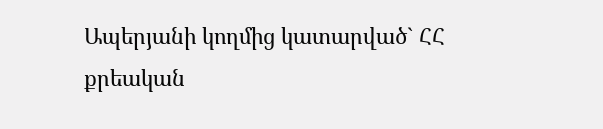Ապերյանի կողմից կատարված` ՀՀ քրեական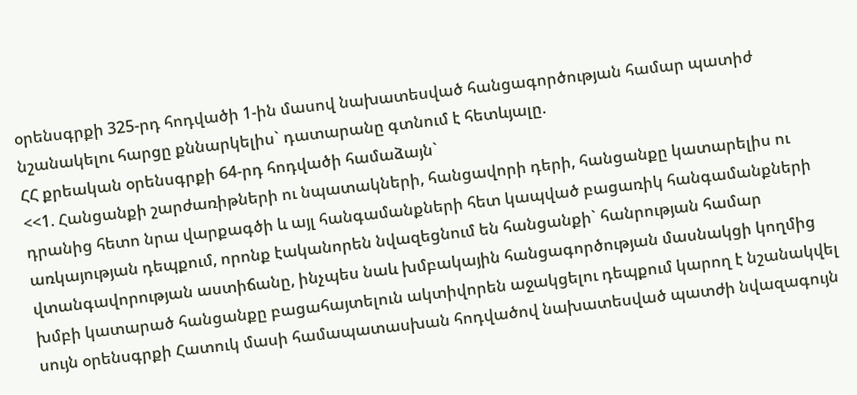օրենսգրքի 325-րդ հոդվածի 1-ին մասով նախատեսված հանցագործության համար պատիժ նշանակելու հարցը քննարկելիս` դատարանը գտնում է հետևյալը.
ՀՀ քրեական օրենսգրքի 64-րդ հոդվածի համաձայն`
<<1. Հանցանքի շարժառիթների ու նպատակների, հանցավորի դերի, հանցանքը կատարելիս ու դրանից հետո նրա վարքագծի և այլ հանգամանքների հետ կապված բացառիկ հանգամանքների առկայության դեպքում, որոնք էականորեն նվազեցնում են հանցանքի` հանրության համար վտանգավորության աստիճանը, ինչպես նաև խմբակային հանցագործության մասնակցի կողմից խմբի կատարած հանցանքը բացահայտելուն ակտիվորեն աջակցելու դեպքում կարող է նշանակվել սույն օրենսգրքի Հատուկ մասի համապատասխան հոդվածով նախատեսված պատժի նվազագույն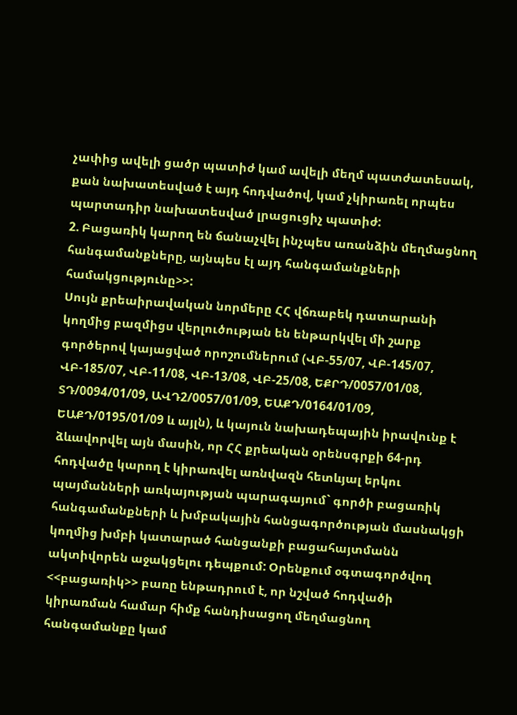չափից ավելի ցածր պատիժ կամ ավելի մեղմ պատժատեսակ, քան նախատեսված է այդ հոդվածով, կամ չկիրառել որպես պարտադիր նախատեսված լրացուցիչ պատիժ:
2. Բացառիկ կարող են ճանաչվել ինչպես առանձին մեղմացնող հանգամանքները, այնպես էլ այդ հանգամանքների համակցությունը>>:
Սույն քրեաիրավական նորմերը ՀՀ վճռաբեկ դատարանի կողմից բազմիցս վերլուծության են ենթարկվել մի շարք գործերով կայացված որոշումներում (ՎԲ-55/07, ՎԲ-145/07, ՎԲ-185/07, ՎԲ-11/08, ՎԲ-13/08, ՎԲ-25/08, ԵՔՐԴ/0057/01/08, ՏԴ/0094/01/09, ԱՎԴ2/0057/01/09, ԵԱՔԴ/0164/01/09, ԵԱՔԴ/0195/01/09 և այլն), և կայուն նախադեպային իրավունք է ձևավորվել այն մասին, որ ՀՀ քրեական օրենսգրքի 64-րդ հոդվածը կարող է կիրառվել առնվազն հետևյալ երկու պայմանների առկայության պարագայում` գործի բացառիկ հանգամանքների և խմբակային հանցագործության մասնակցի կողմից խմբի կատարած հանցանքի բացահայտմանն ակտիվորեն աջակցելու դեպքում: Օրենքում օգտագործվող <<բացառիկ>> բառը ենթադրում է, որ նշված հոդվածի կիրառման համար հիմք հանդիսացող մեղմացնող հանգամանքը կամ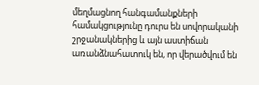մեղմացնող հանգամանքների համակցությունը դուրս են սովորականի շրջանակներից և այն աստիճան առանձնահատուկ են, որ վերածվում են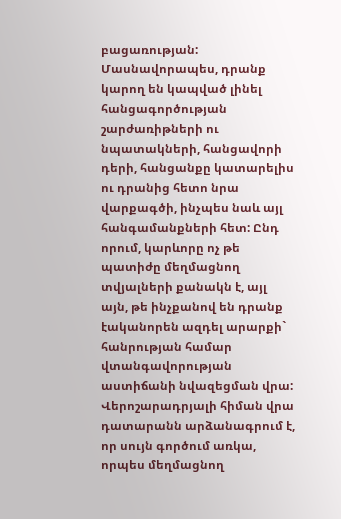բացառության: Մասնավորապես, դրանք կարող են կապված լինել հանցագործության շարժառիթների ու նպատակների, հանցավորի դերի, հանցանքը կատարելիս ու դրանից հետո նրա վարքագծի, ինչպես նաև այլ հանգամանքների հետ: Ընդ որում, կարևորը ոչ թե պատիժը մեղմացնող տվյալների քանակն է, այլ այն, թե ինչքանով են դրանք էականորեն ազդել արարքի` հանրության համար վտանգավորության աստիճանի նվազեցման վրա:
Վերոշարադրյալի հիման վրա դատարանն արձանագրում է, որ սույն գործում առկա, որպես մեղմացնող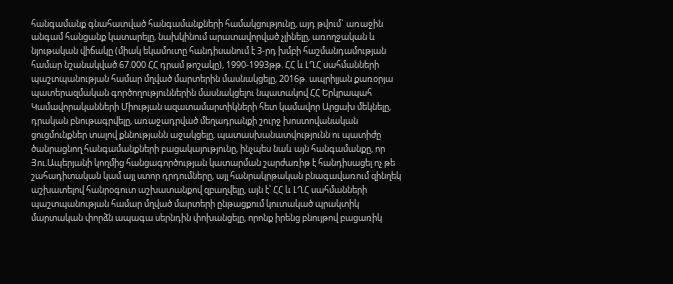հանգամանք գնահատված հանգամանքների համակցությունը, այդ թվում` առաջին անգամ հանցանք կատարելը, նախկինում արատավորված չլինելը, առողջական և նյութական վիճակը (միակ եկամուտը հանդիսանում է 3-րդ խմբի հաշմանդամության համար նշանակված 67.000 ՀՀ դրամ թոշակը), 1990-1993թթ. ՀՀ և ԼՂՀ սահմանների պաշտպանության համար մղված մարտերին մասնակցելը, 2016թ. ապրիլյան քառօրյա պատերազմական գործողություններին մասնակցելու նպատակով ՀՀ Երկրապահ Կամավորականների Միության ազատամարտիկների հետ կամավոր Արցախ մեկնելը, դրական բնութագրվելը, առաջադրված մեղադրանքի շուրջ խոստովանական ցուցմունքներ տալով քննությանն աջակցելը, պատասխանատվությունն ու պատիժը ծանրացնող հանգամանքների բացակայությունը, ինչպես նաև այն հանգամանքը, որ Յու.Ապերյանի կողմից հանցագործության կատարման շարժառիթ է հանդիսացել ոչ թե շահադիտական կամ այլ ստոր դրդումները, այլ հանրակրթական բնագավառում զինղեկ աշխատելով հանրօգուտ աշխատանքով զբաղվելը, այն է՝ ՀՀ և ԼՂՀ սահմանների պաշտպանության համար մղված մարտերի ընթացքում կուտակած պրակտիկ մարտական փորձն ապագա սերնդին փոխանցելը, որոնք իրենց բնույթով բացառիկ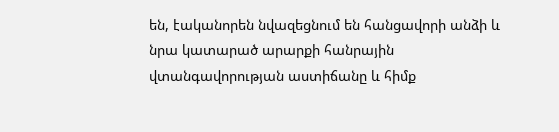են, էականորեն նվազեցնում են հանցավորի անձի և նրա կատարած արարքի հանրային վտանգավորության աստիճանը և հիմք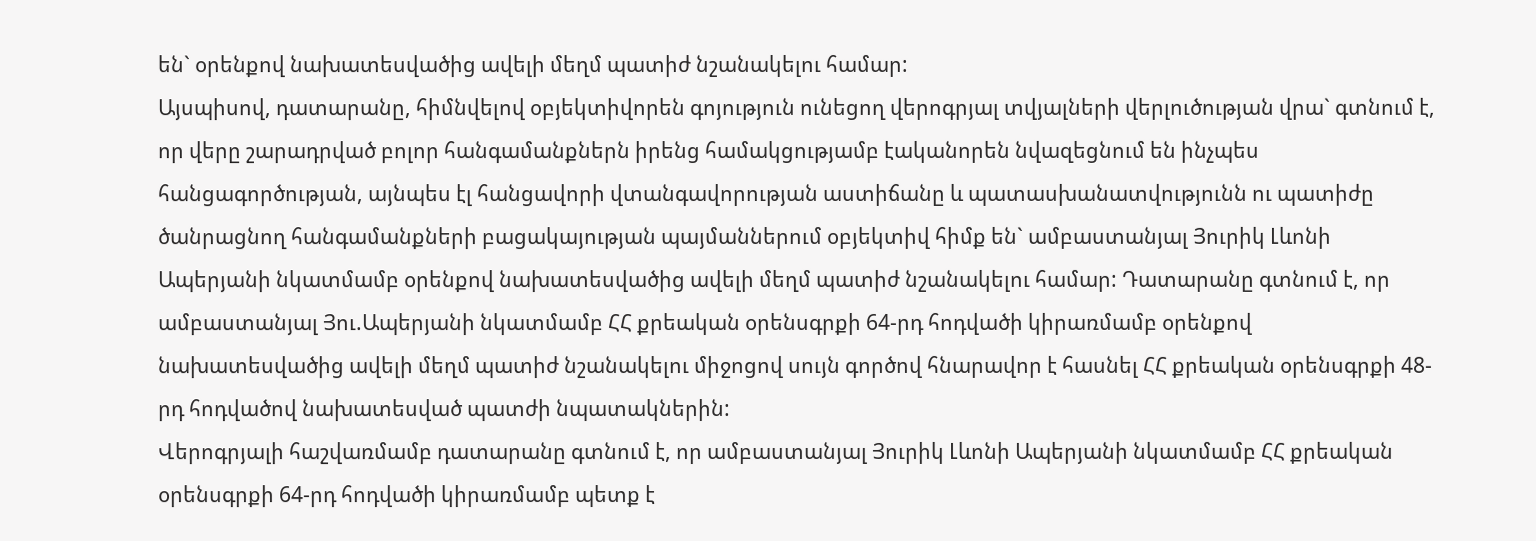են` օրենքով նախատեսվածից ավելի մեղմ պատիժ նշանակելու համար:
Այսպիսով, դատարանը, հիմնվելով օբյեկտիվորեն գոյություն ունեցող վերոգրյալ տվյալների վերլուծության վրա` գտնում է, որ վերը շարադրված բոլոր հանգամանքներն իրենց համակցությամբ էականորեն նվազեցնում են ինչպես հանցագործության, այնպես էլ հանցավորի վտանգավորության աստիճանը և պատասխանատվությունն ու պատիժը ծանրացնող հանգամանքների բացակայության պայմաններում օբյեկտիվ հիմք են` ամբաստանյալ Յուրիկ Լևոնի Ապերյանի նկատմամբ օրենքով նախատեսվածից ավելի մեղմ պատիժ նշանակելու համար: Դատարանը գտնում է, որ ամբաստանյալ Յու.Ապերյանի նկատմամբ ՀՀ քրեական օրենսգրքի 64-րդ հոդվածի կիրառմամբ օրենքով նախատեսվածից ավելի մեղմ պատիժ նշանակելու միջոցով սույն գործով հնարավոր է հասնել ՀՀ քրեական օրենսգրքի 48-րդ հոդվածով նախատեսված պատժի նպատակներին:
Վերոգրյալի հաշվառմամբ դատարանը գտնում է, որ ամբաստանյալ Յուրիկ Լևոնի Ապերյանի նկատմամբ ՀՀ քրեական օրենսգրքի 64-րդ հոդվածի կիրառմամբ պետք է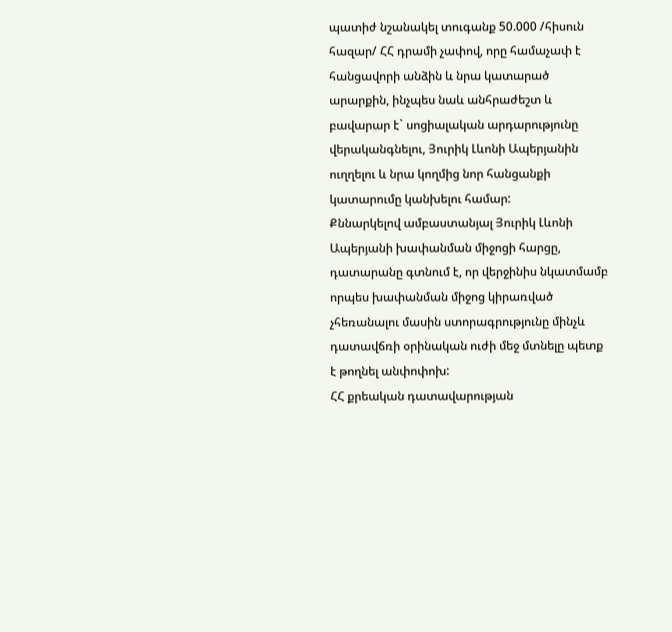պատիժ նշանակել տուգանք 50.000 /հիսուն հազար/ ՀՀ դրամի չափով, որը համաչափ է հանցավորի անձին և նրա կատարած արարքին, ինչպես նաև անհրաժեշտ և բավարար է` սոցիալական արդարությունը վերականգնելու, Յուրիկ Լևոնի Ապերյանին ուղղելու և նրա կողմից նոր հանցանքի կատարումը կանխելու համար:
Քննարկելով ամբաստանյալ Յուրիկ Լևոնի Ապերյանի խափանման միջոցի հարցը, դատարանը գտնում է, որ վերջինիս նկատմամբ որպես խափանման միջոց կիրառված չհեռանալու մասին ստորագրությունը մինչև դատավճռի օրինական ուժի մեջ մտնելը պետք է թողնել անփոփոխ:
ՀՀ քրեական դատավարության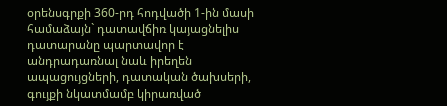օրենսգրքի 360-րդ հոդվածի 1-ին մասի համաձայն` դատավճիռ կայացնելիս դատարանը պարտավոր է անդրադառնալ նաև իրեղեն ապացույցների, դատական ծախսերի, գույքի նկատմամբ կիրառված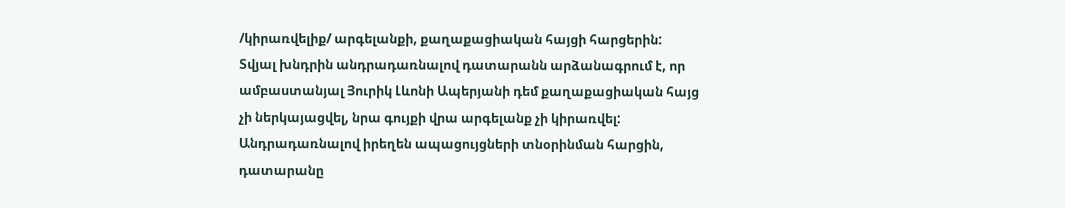/կիրառվելիք/ արգելանքի, քաղաքացիական հայցի հարցերին:
Տվյալ խնդրին անդրադառնալով դատարանն արձանագրում է, որ ամբաստանյալ Յուրիկ Լևոնի Ապերյանի դեմ քաղաքացիական հայց չի ներկայացվել, նրա գույքի վրա արգելանք չի կիրառվել:
Անդրադառնալով իրեղեն ապացույցների տնօրինման հարցին, դատարանը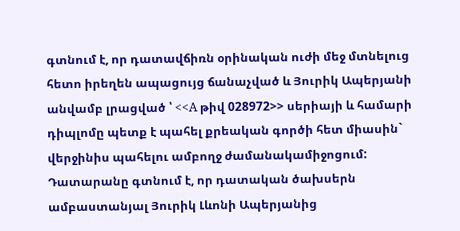գտնում է, որ դատավճիռն օրինական ուժի մեջ մտնելուց հետո իրեղեն ապացույց ճանաչված և Յուրիկ Ապերյանի անվամբ լրացված ՝ <<A թիվ 028972>> սերիայի և համարի դիպլոմը պետք է պահել քրեական գործի հետ միասին` վերջինիս պահելու ամբողջ ժամանակամիջոցում:
Դատարանը գտնում է, որ դատական ծախսերն ամբաստանյալ Յուրիկ Լևոնի Ապերյանից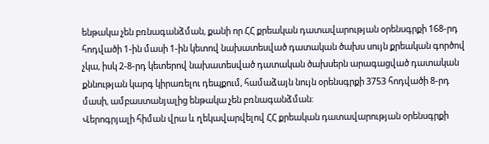ենթակա չեն բռնագանձման, քանի որ ՀՀ քրեական դատավարության օրենսգրքի 168-րդ հոդվածի 1-ին մասի 1-ին կետով նախատեսված դատական ծախս սույն քրեական գործով չկա, իսկ 2-8-րդ կետերով նախատեսված դատական ծախսերն արագացված դատական քննության կարգ կիրառելու դեպքում, համաձայն նույն օրենսգրքի 3753 հոդվածի 8-րդ մասի, ամբաստանյալից ենթակա չեն բռնագանձման:
Վերոգրյալի հիման վրա և ղեկավարվելով ՀՀ քրեական դատավարության օրենսգրքի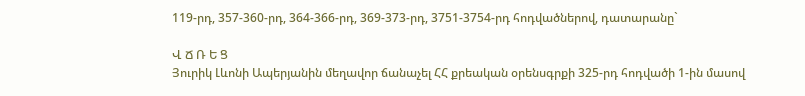119-րդ, 357-360-րդ, 364-366-րդ, 369-373-րդ, 3751-3754-րդ հոդվածներով, դատարանը`

Վ Ճ Ռ Ե Ց
Յուրիկ Լևոնի Ապերյանին մեղավոր ճանաչել ՀՀ քրեական օրենսգրքի 325-րդ հոդվածի 1-ին մասով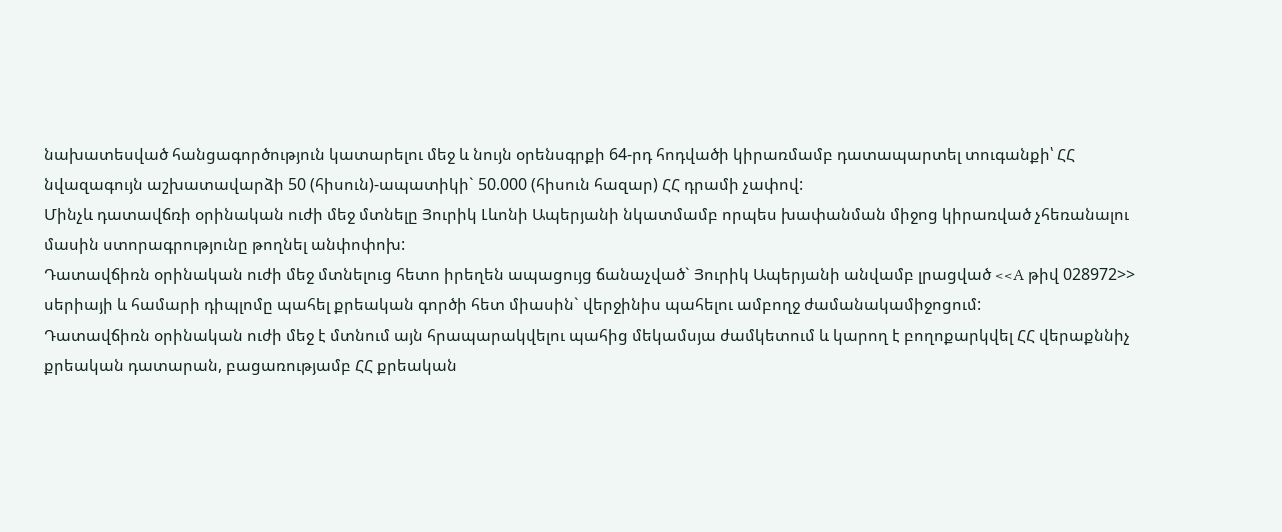նախատեսված հանցագործություն կատարելու մեջ և նույն օրենսգրքի 64-րդ հոդվածի կիրառմամբ դատապարտել տուգանքի՝ ՀՀ նվազագույն աշխատավարձի 50 (հիսուն)-ապատիկի` 50.000 (հիսուն հազար) ՀՀ դրամի չափով:
Մինչև դատավճռի օրինական ուժի մեջ մտնելը Յուրիկ Լևոնի Ապերյանի նկատմամբ որպես խափանման միջոց կիրառված չհեռանալու մասին ստորագրությունը թողնել անփոփոխ:
Դատավճիռն օրինական ուժի մեջ մտնելուց հետո իրեղեն ապացույց ճանաչված` Յուրիկ Ապերյանի անվամբ լրացված <<A թիվ 028972>> սերիայի և համարի դիպլոմը պահել քրեական գործի հետ միասին` վերջինիս պահելու ամբողջ ժամանակամիջոցում:
Դատավճիռն օրինական ուժի մեջ է մտնում այն հրապարակվելու պահից մեկամսյա ժամկետում և կարող է բողոքարկվել ՀՀ վերաքննիչ քրեական դատարան, բացառությամբ ՀՀ քրեական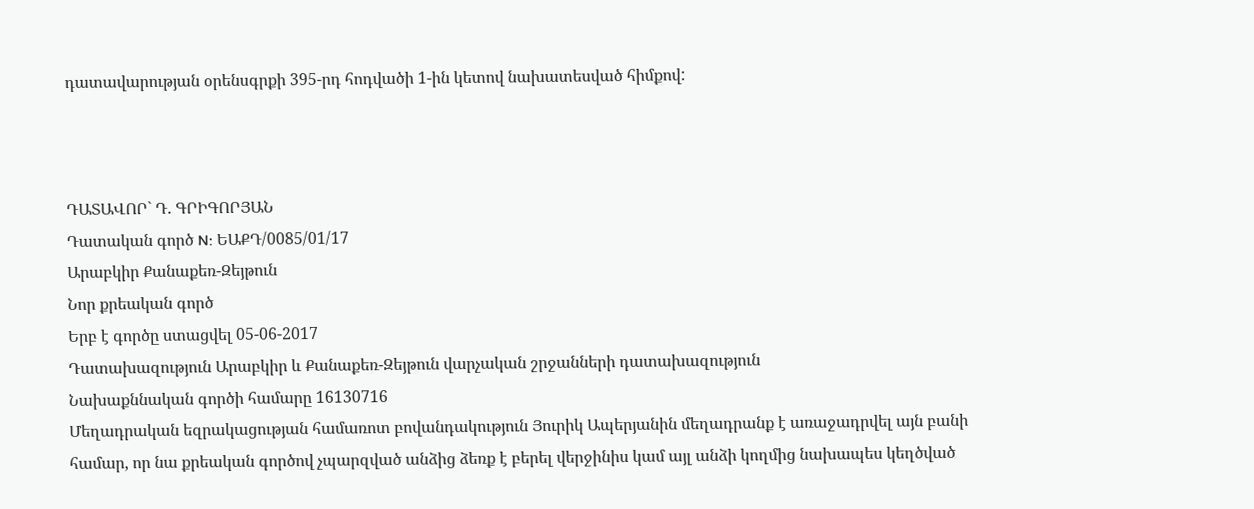դատավարության օրենսգրքի 395-րդ հոդվածի 1-ին կետով նախատեսված հիմքով:



ԴԱՏԱՎՈՐ` Դ. ԳՐԻԳՈՐՅԱՆ
Դատական գործ N: ԵԱՔԴ/0085/01/17
Արաբկիր Քանաքեռ-Զեյթուն
Նոր քրեական գործ
Երբ է գործը ստացվել 05-06-2017
Դատախազություն Արաբկիր և Քանաքեռ-Զեյթուն վարչական շրջանների դատախազություն
Նախաքննական գործի համարը 16130716
Մեղադրական եզրակացության համառոտ բովանդակություն Յուրիկ Ապերյանին մեղադրանք է առաջադրվել այն բանի համար, որ նա քրեական գործով չպարզված անձից ձեռք է բերել վերջինիս կամ այլ անձի կողմից նախապես կեղծված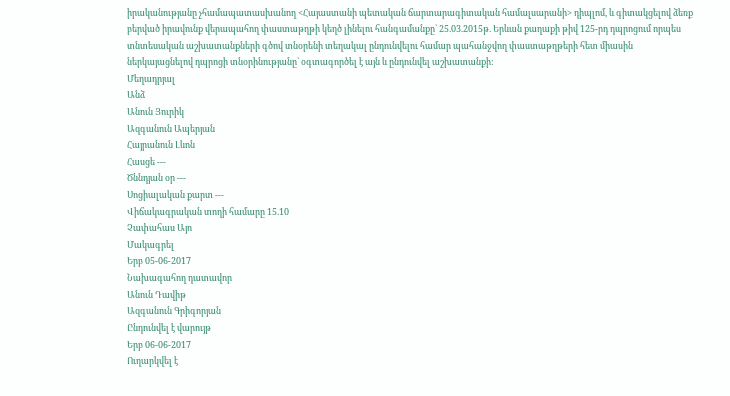իրականությանը չհամապատասխանող <Հայաստանի պետական ճարտարագիտական համալսարանի> դիպլոմ, և գիտակցելով ձեռք բերված իրավունք վերապահող փաստաթղթի կեղծ լինելու հանգամանքը` 25.03.2015թ. Երևան քաղաքի թիվ 125-րդ դպրոցում որպես տնտեսական աշխատանքների գծով տնօրենի տեղակալ ընդունվելու համար պահանջվող փաստաթղթերի հետ միասին ներկայացնելով դպրոցի տնօրինությանը` օգտագործել է այն և ընդունվել աշխատանքի:
Մեղադրյալ
Անձ
Անուն Յուրիկ
Ազգանուն Ապերյան
Հայրանուն Լևոն
Հասցե ---
Ծննդյան օր ---
Սոցիալական քարտ ---
Վիճակագրական տողի համարը 15.10
Չափահաս Այո
Մակագրել
Երբ 05-06-2017
Նախագահող դատավոր
Անուն Դավիթ
Ազգանուն Գրիգորյան
Ընդունվել է վարույթ
Երբ 06-06-2017
Ուղարկվել է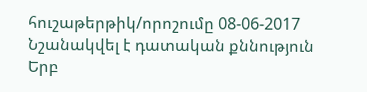հուշաթերթիկ/որոշումը 08-06-2017
Նշանակվել է դատական քննություն
Երբ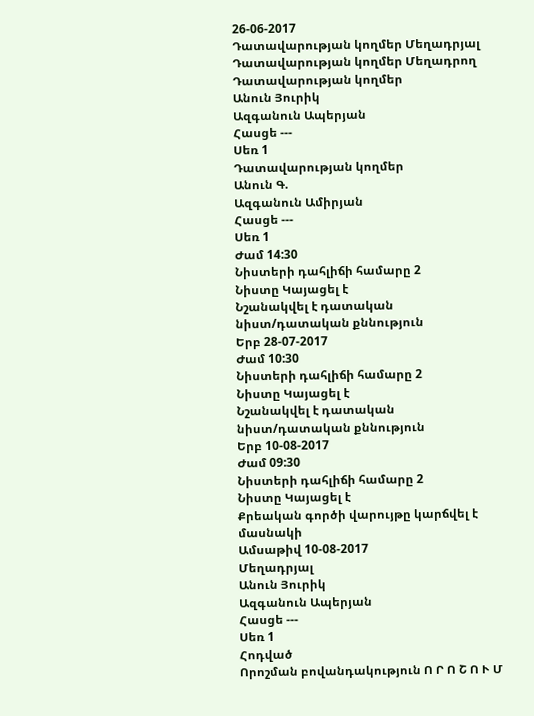26-06-2017
Դատավարության կողմեր Մեղադրյալ
Դատավարության կողմեր Մեղադրող
Դատավարության կողմեր
Անուն Յուրիկ
Ազգանուն Ապերյան
Հասցե ---
Սեռ 1
Դատավարության կողմեր
Անուն Գ.
Ազգանուն Ամիրյան
Հասցե ---
Սեռ 1
Ժամ 14:30
Նիստերի դահլիճի համարը 2
Նիստը Կայացել է
Նշանակվել է դատական նիստ/դատական քննություն
Երբ 28-07-2017
Ժամ 10:30
Նիստերի դահլիճի համարը 2
Նիստը Կայացել է
Նշանակվել է դատական նիստ/դատական քննություն
Երբ 10-08-2017
Ժամ 09:30
Նիստերի դահլիճի համարը 2
Նիստը Կայացել է
Քրեական գործի վարույթը կարճվել է մասնակի
Ամսաթիվ 10-08-2017
Մեղադրյալ
Անուն Յուրիկ
Ազգանուն Ապերյան
Հասցե ---
Սեռ 1
Հոդված
Որոշման բովանդակություն Ո Ր Ո Շ Ո Ւ Մ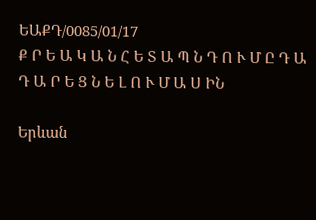ԵԱՔԴ/0085/01/17
Ք Ր Ե Ա Կ Ա Ն Հ Ե Տ Ա Պ Ն Դ Ո Ւ Մ Ը Դ Ա Դ Ա Ր Ե Ց Ն Ե Լ Ո Ւ Մ Ա Ս ԻՆ

Երևան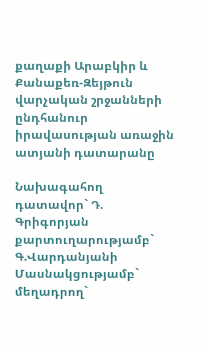քաղաքի Արաբկիր և Քանաքեռ-Զեյթուն վարչական շրջանների ընդհանուր իրավասության առաջին ատյանի դատարանը

Նախագահող դատավոր` Դ. Գրիգորյան
քարտուղարությամբ` Գ.Վարդանյանի
Մասնակցությամբ`
մեղադրող`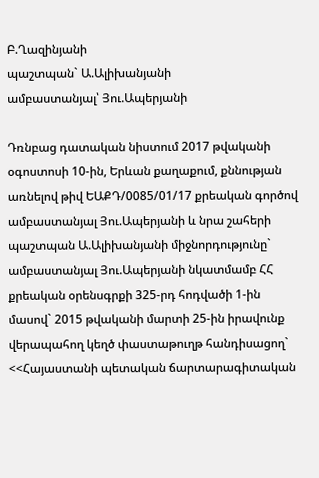Բ.Ղազինյանի
պաշտպան` Ա.Ալիխանյանի
ամբաստանյալ՝ Յու.Ապերյանի

Դռնբաց դատական նիստում 2017 թվականի օգոստոսի 10-ին, Երևան քաղաքում, քննության առնելով թիվ ԵԱՔԴ/0085/01/17 քրեական գործով ամբաստանյալ Յու.Ապերյանի և նրա շահերի պաշտպան Ա.Ալիխանյանի միջնորդությունը` ամբաստանյալ Յու.Ապերյանի նկատմամբ ՀՀ քրեական օրենսգրքի 325-րդ հոդվածի 1-ին մասով` 2015 թվականի մարտի 25-ին իրավունք վերապահող կեղծ փաստաթուղթ հանդիսացող` <<Հայաստանի պետական ճարտարագիտական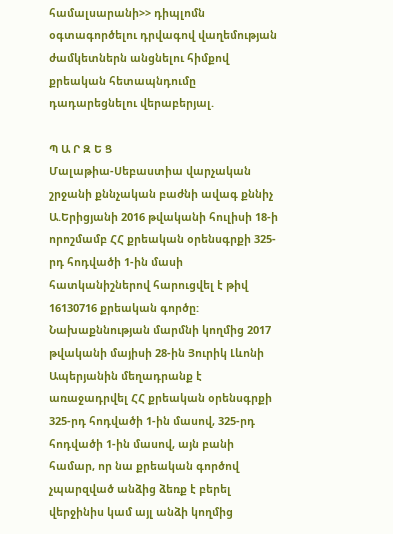համալսարանի>> դիպլոմն օգտագործելու դրվագով վաղեմության ժամկետներն անցնելու հիմքով քրեական հետապնդումը դադարեցնելու վերաբերյալ.

Պ Ա Ր Զ Ե Ց
Մալաթիա-Սեբաստիա վարչական շրջանի քննչական բաժնի ավագ քննիչ Ա.Երիցյանի 2016 թվականի հուլիսի 18-ի որոշմամբ ՀՀ քրեական օրենսգրքի 325-րդ հոդվածի 1-ին մասի հատկանիշներով հարուցվել է թիվ 16130716 քրեական գործը:
Նախաքննության մարմնի կողմից 2017 թվականի մայիսի 28-ին Յուրիկ Լևոնի Ապերյանին մեղադրանք է առաջադրվել ՀՀ քրեական օրենսգրքի 325-րդ հոդվածի 1-ին մասով, 325-րդ հոդվածի 1-ին մասով, այն բանի համար, որ նա քրեական գործով չպարզված անձից ձեռք է բերել վերջինիս կամ այլ անձի կողմից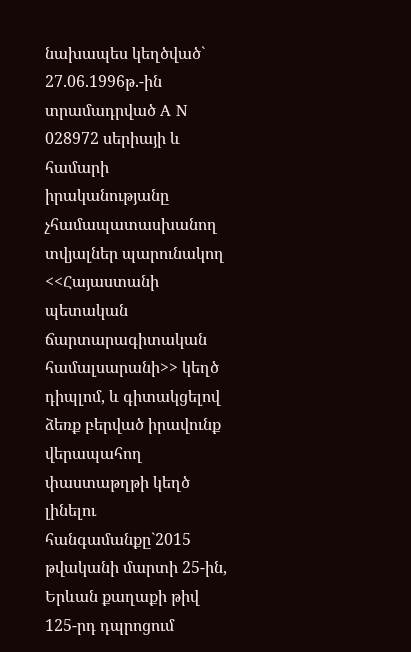նախապես կեղծված` 27.06.1996թ.-ին տրամադրված A N 028972 սերիայի և համարի իրականությանը չհամապատասխանող տվյալներ պարունակող <<Հայաստանի պետական ճարտարագիտական համալսարանի>> կեղծ դիպլոմ, և գիտակցելով ձեռք բերված իրավունք վերապահող փաստաթղթի կեղծ լինելու հանգամանքը`2015 թվականի մարտի 25-ին, Երևան քաղաքի թիվ 125-րդ դպրոցում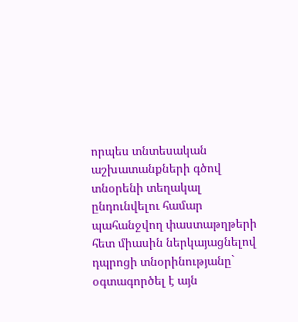որպես տնտեսական աշխատանքների գծով տնօրենի տեղակալ ընդունվելու համար պահանջվող փաստաթղթերի հետ միասին ներկայացնելով դպրոցի տնօրինությանը` օգտագործել է այն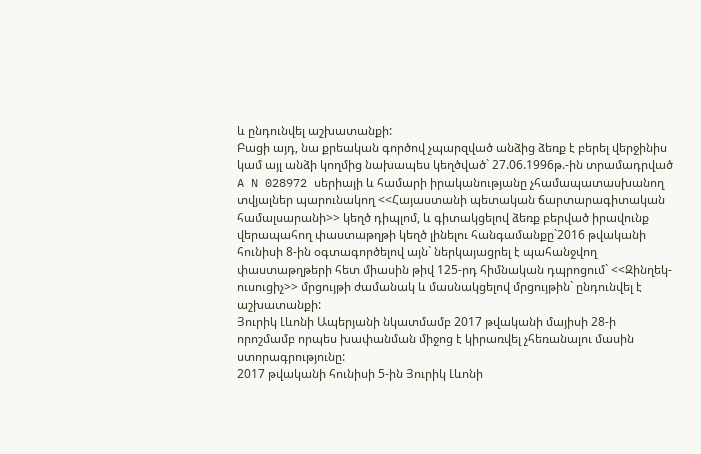և ընդունվել աշխատանքի:
Բացի այդ, նա քրեական գործով չպարզված անձից ձեռք է բերել վերջինիս կամ այլ անձի կողմից նախապես կեղծված` 27.06.1996թ.-ին տրամադրված A N 028972 սերիայի և համարի իրականությանը չհամապատասխանող տվյալներ պարունակող <<Հայաստանի պետական ճարտարագիտական համալսարանի>> կեղծ դիպլոմ, և գիտակցելով ձեռք բերված իրավունք վերապահող փաստաթղթի կեղծ լինելու հանգամանքը`2016 թվականի հունիսի 8-ին օգտագործելով այն` ներկայացրել է պահանջվող փաստաթղթերի հետ միասին թիվ 125-րդ հիմնական դպրոցում` <<Զինղեկ-ուսուցիչ>> մրցույթի ժամանակ և մասնակցելով մրցույթին` ընդունվել է աշխատանքի:
Յուրիկ Լևոնի Ապերյանի նկատմամբ 2017 թվականի մայիսի 28-ի որոշմամբ որպես խափանման միջոց է կիրառվել չհեռանալու մասին ստորագրությունը:
2017 թվականի հունիսի 5-ին Յուրիկ Լևոնի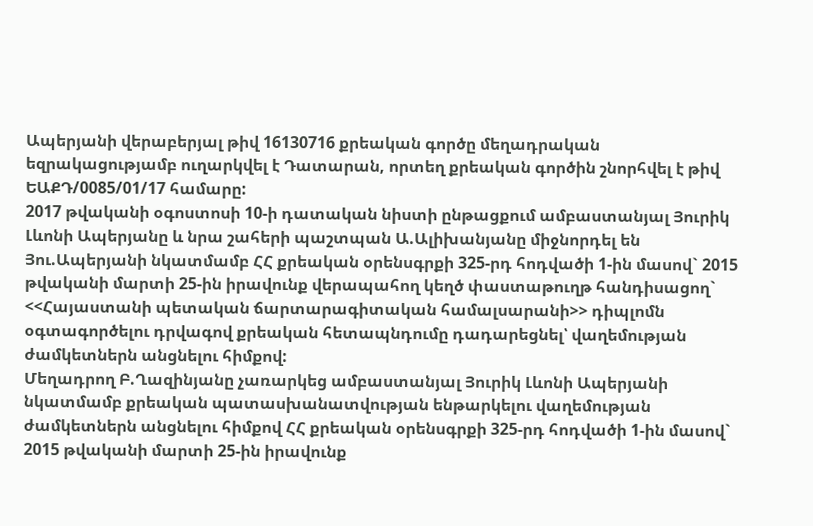Ապերյանի վերաբերյալ թիվ 16130716 քրեական գործը մեղադրական եզրակացությամբ ուղարկվել է Դատարան, որտեղ քրեական գործին շնորհվել է թիվ ԵԱՔԴ/0085/01/17 համարը:
2017 թվականի օգոստոսի 10-ի դատական նիստի ընթացքում ամբաստանյալ Յուրիկ Լևոնի Ապերյանը և նրա շահերի պաշտպան Ա.Ալիխանյանը միջնորդել են Յու.Ապերյանի նկատմամբ ՀՀ քրեական օրենսգրքի 325-րդ հոդվածի 1-ին մասով` 2015 թվականի մարտի 25-ին իրավունք վերապահող կեղծ փաստաթուղթ հանդիսացող` <<Հայաստանի պետական ճարտարագիտական համալսարանի>> դիպլոմն օգտագործելու դրվագով քրեական հետապնդումը դադարեցնել՝ վաղեմության ժամկետներն անցնելու հիմքով:
Մեղադրող Բ.Ղազինյանը չառարկեց ամբաստանյալ Յուրիկ Լևոնի Ապերյանի նկատմամբ քրեական պատասխանատվության ենթարկելու վաղեմության ժամկետներն անցնելու հիմքով ՀՀ քրեական օրենսգրքի 325-րդ հոդվածի 1-ին մասով` 2015 թվականի մարտի 25-ին իրավունք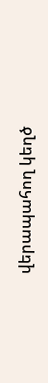վերապահող կեղծ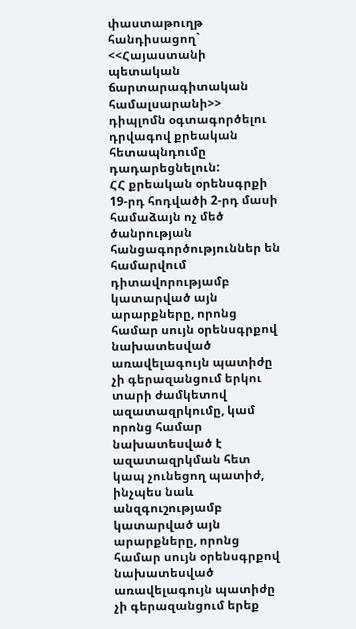փաստաթուղթ հանդիսացող` <<Հայաստանի պետական ճարտարագիտական համալսարանի>> դիպլոմն օգտագործելու դրվագով քրեական հետապնդումը դադարեցնելուն:
ՀՀ քրեական օրենսգրքի 19-րդ հոդվածի 2-րդ մասի համաձայն ոչ մեծ ծանրության հանցագործություններ են համարվում դիտավորությամբ կատարված այն արարքները, որոնց համար սույն օրենսգրքով նախատեսված առավելագույն պատիժը չի գերազանցում երկու տարի ժամկետով ազատազրկումը, կամ որոնց համար նախատեսված է ազատազրկման հետ կապ չունեցող պատիժ, ինչպես նաև անզգուշությամբ կատարված այն արարքները, որոնց համար սույն օրենսգրքով նախատեսված առավելագույն պատիժը չի գերազանցում երեք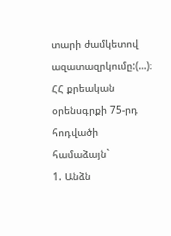տարի ժամկետով ազատազրկումը:(…)։
ՀՀ քրեական օրենսգրքի 75-րդ հոդվածի համաձայն`
1. Անձն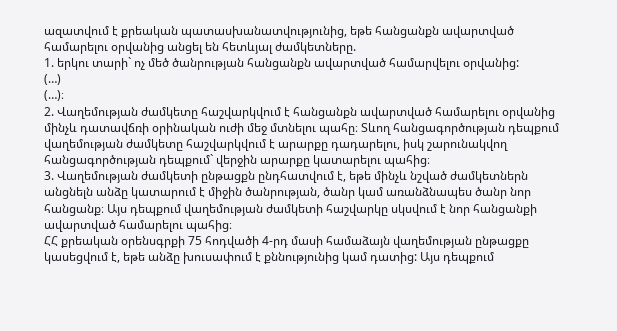ազատվում է քրեական պատասխանատվությունից, եթե հանցանքն ավարտված համարելու օրվանից անցել են հետևյալ ժամկետները.
1. երկու տարի` ոչ մեծ ծանրության հանցանքն ավարտված համարվելու օրվանից:
(…)
(…)։
2. Վաղեմության ժամկետը հաշվարկվում է հանցանքն ավարտված համարելու օրվանից մինչև դատավճռի օրինական ուժի մեջ մտնելու պահը։ Տևող հանցագործության դեպքում վաղեմության ժամկետը հաշվարկվում է արարքը դադարելու, իսկ շարունակվող հանցագործության դեպքում` վերջին արարքը կատարելու պահից։
3. Վաղեմության ժամկետի ընթացքն ընդհատվում է, եթե մինչև նշված ժամկետներն անցնելն անձը կատարում է միջին ծանրության, ծանր կամ առանձնապես ծանր նոր հանցանք։ Այս դեպքում վաղեմության ժամկետի հաշվարկը սկսվում է նոր հանցանքի ավարտված համարելու պահից։
ՀՀ քրեական օրենսգրքի 75 հոդվածի 4-րդ մասի համաձայն վաղեմության ընթացքը կասեցվում է, եթե անձը խուսափում է քննությունից կամ դատից: Այս դեպքում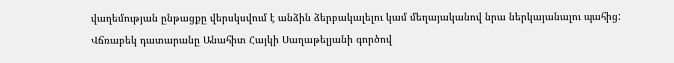վաղեմության ընթացքը վերսկսվում է անձին ձերբակալելու կամ մեղայականով նրա ներկայանալու պահից:
Վճռաբեկ դատարանը Անահիտ Հայկի Սաղաթելյանի գործով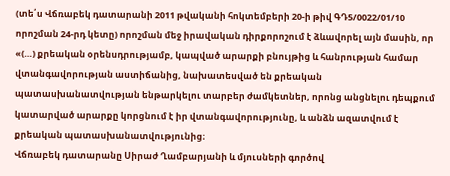(տե՛ս Վճռաբեկ դատարանի 2011 թվականի հոկտեմբերի 20-ի թիվ ԳԴ5/0022/01/10 որոշման 24-րդ կետը) որոշման մեջ իրավական դիրքորոշում է ձևավորել այն մասին, որ «(…) քրեական օրենսդրությամբ, կապված արարքի բնույթից և հանրության համար վտանգավորության աստիճանից, նախատեսված են քրեական պատասխանատվության ենթարկելու տարբեր ժամկետներ, որոնց անցնելու դեպքում կատարված արարքը կորցնում է իր վտանգավորությունը, և անձն ազատվում է քրեական պատասխանատվությունից։
Վճռաբեկ դատարանը Սիրաժ Ղամբարյանի և մյուսների գործով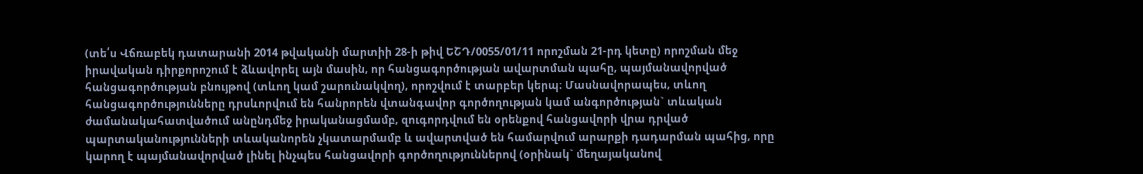(տե՛ս Վճռաբեկ դատարանի 2014 թվականի մարտիի 28-ի թիվ ԵՇԴ/0055/01/11 որոշման 21-րդ կետը) որոշման մեջ իրավական դիրքորոշում է ձևավորել այն մասին, որ հանցագործության ավարտման պահը, պայմանավորված հանցագործության բնույթով (տևող կամ շարունակվող), որոշվում է տարբեր կերպ։ Մասնավորապես, տևող հանցագործությունները դրսևորվում են հանրորեն վտանգավոր գործողության կամ անգործության` տևական ժամանակահատվածում անընդմեջ իրականացմամբ, զուգորդվում են օրենքով հանցավորի վրա դրված պարտականությունների տևականորեն չկատարմամբ և ավարտված են համարվում արարքի դադարման պահից, որը կարող է պայմանավորված լինել ինչպես հանցավորի գործողություններով (օրինակ` մեղայականով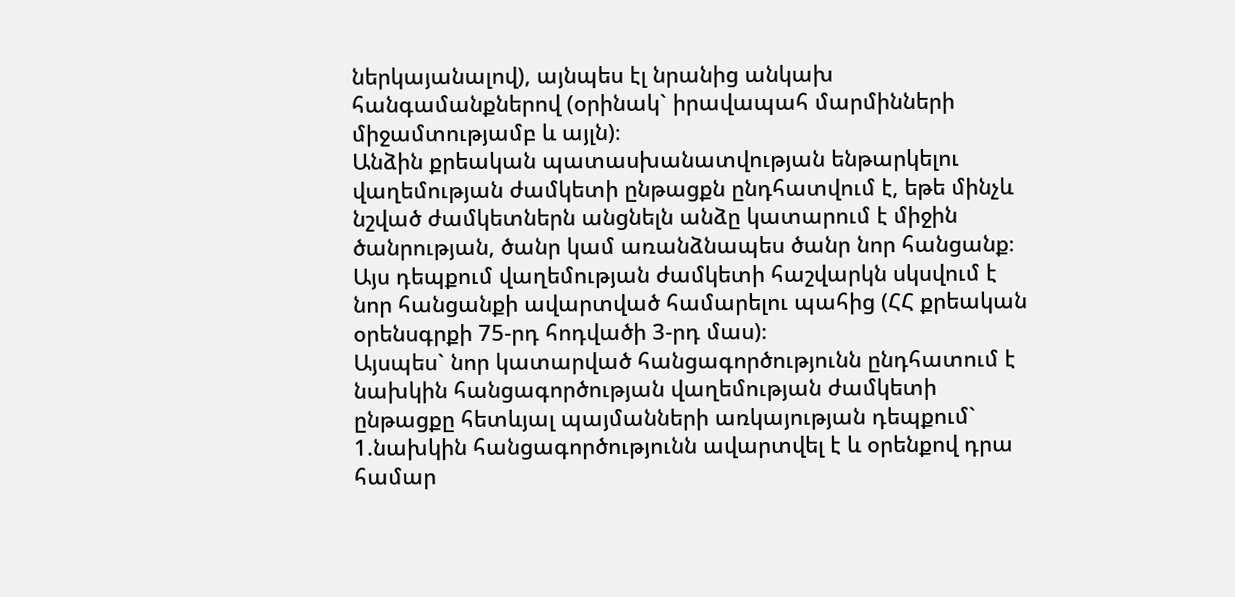ներկայանալով), այնպես էլ նրանից անկախ հանգամանքներով (օրինակ` իրավապահ մարմինների միջամտությամբ և այլն)։
Անձին քրեական պատասխանատվության ենթարկելու վաղեմության ժամկետի ընթացքն ընդհատվում է, եթե մինչև նշված ժամկետներն անցնելն անձը կատարում է միջին ծանրության, ծանր կամ առանձնապես ծանր նոր հանցանք։ Այս դեպքում վաղեմության ժամկետի հաշվարկն սկսվում է նոր հանցանքի ավարտված համարելու պահից (ՀՀ քրեական օրենսգրքի 75-րդ հոդվածի 3-րդ մաս)։
Այսպես` նոր կատարված հանցագործությունն ընդհատում է նախկին հանցագործության վաղեմության ժամկետի ընթացքը հետևյալ պայմանների առկայության դեպքում`
1.նախկին հանցագործությունն ավարտվել է և օրենքով դրա համար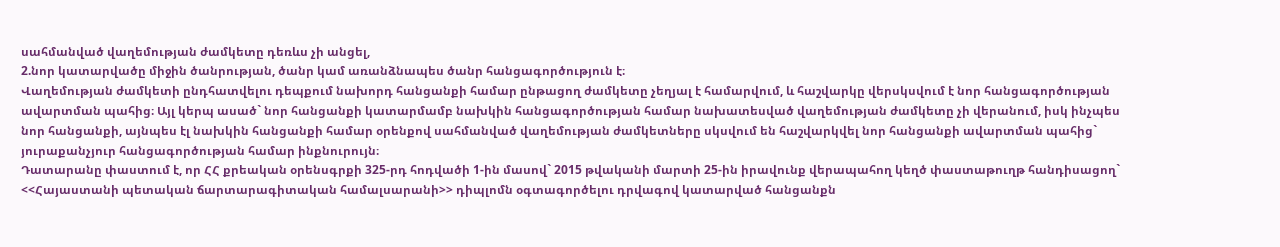սահմանված վաղեմության ժամկետը դեռևս չի անցել,
2.նոր կատարվածը միջին ծանրության, ծանր կամ առանձնապես ծանր հանցագործություն է։
Վաղեմության ժամկետի ընդհատվելու դեպքում նախորդ հանցանքի համար ընթացող ժամկետը չեղյալ է համարվում, և հաշվարկը վերսկսվում է նոր հանցագործության ավարտման պահից։ Այլ կերպ ասած` նոր հանցանքի կատարմամբ նախկին հանցագործության համար նախատեսված վաղեմության ժամկետը չի վերանում, իսկ ինչպես նոր հանցանքի, այնպես էլ նախկին հանցանքի համար օրենքով սահմանված վաղեմության ժամկետները սկսվում են հաշվարկվել նոր հանցանքի ավարտման պահից` յուրաքանչյուր հանցագործության համար ինքնուրույն։
Դատարանը փաստում է, որ ՀՀ քրեական օրենսգրքի 325-րդ հոդվածի 1-ին մասով` 2015 թվականի մարտի 25-ին իրավունք վերապահող կեղծ փաստաթուղթ հանդիսացող` <<Հայաստանի պետական ճարտարագիտական համալսարանի>> դիպլոմն օգտագործելու դրվագով կատարված հանցանքն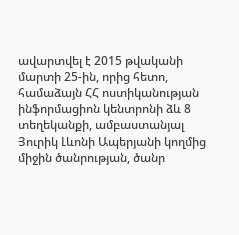ավարտվել է 2015 թվականի մարտի 25-ին, որից հետո, համաձայն ՀՀ ոստիկանության ինֆորմացիոն կենտրոնի ձև 8 տեղեկանքի, ամբաստանյալ Յուրիկ Լևոնի Ապերյանի կողմից միջին ծանրության, ծանր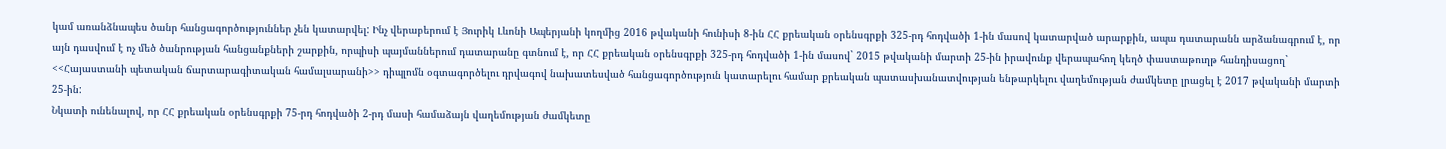կամ առանձնապես ծանր հանցագործություններ չեն կատարվել: Ինչ վերաբերում է Յուրիկ Լևոնի Ապերյանի կողմից 2016 թվականի հունիսի 8-ին ՀՀ քրեական օրենսգրքի 325-րդ հոդվածի 1-ին մասով կատարված արարքին, ապա դատարանն արձանագրում է, որ այն դասվում է ոչ մեծ ծանրության հանցանքների շարքին, որպիսի պայմաններում դատարանը գտնում է, որ ՀՀ քրեական օրենսգրքի 325-րդ հոդվածի 1-ին մասով` 2015 թվականի մարտի 25-ին իրավունք վերապահող կեղծ փաստաթուղթ հանդիսացող` <<Հայաստանի պետական ճարտարագիտական համալսարանի>> դիպլոմն օգտագործելու դրվագով նախատեսված հանցագործություն կատարելու համար քրեական պատասխանատվության ենթարկելու վաղեմության ժամկետը լրացել է 2017 թվականի մարտի 25-ին:
Նկատի ունենալով, որ ՀՀ քրեական օրենսգրքի 75-րդ հոդվածի 2-րդ մասի համաձայն վաղեմության ժամկետը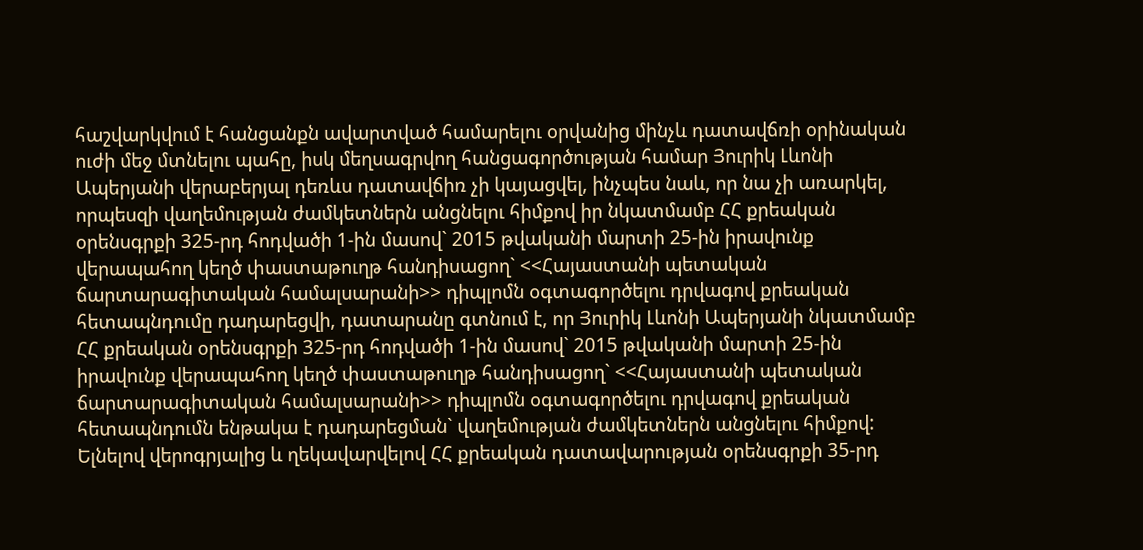հաշվարկվում է հանցանքն ավարտված համարելու օրվանից մինչև դատավճռի օրինական ուժի մեջ մտնելու պահը, իսկ մեղսագրվող հանցագործության համար Յուրիկ Լևոնի Ապերյանի վերաբերյալ դեռևս դատավճիռ չի կայացվել, ինչպես նաև, որ նա չի առարկել, որպեսզի վաղեմության ժամկետներն անցնելու հիմքով իր նկատմամբ ՀՀ քրեական օրենսգրքի 325-րդ հոդվածի 1-ին մասով` 2015 թվականի մարտի 25-ին իրավունք վերապահող կեղծ փաստաթուղթ հանդիսացող` <<Հայաստանի պետական ճարտարագիտական համալսարանի>> դիպլոմն օգտագործելու դրվագով քրեական հետապնդումը դադարեցվի, դատարանը գտնում է, որ Յուրիկ Լևոնի Ապերյանի նկատմամբ ՀՀ քրեական օրենսգրքի 325-րդ հոդվածի 1-ին մասով` 2015 թվականի մարտի 25-ին իրավունք վերապահող կեղծ փաստաթուղթ հանդիսացող` <<Հայաստանի պետական ճարտարագիտական համալսարանի>> դիպլոմն օգտագործելու դրվագով քրեական հետապնդումն ենթակա է դադարեցման` վաղեմության ժամկետներն անցնելու հիմքով:
Ելնելով վերոգրյալից և ղեկավարվելով ՀՀ քրեական դատավարության օրենսգրքի 35-րդ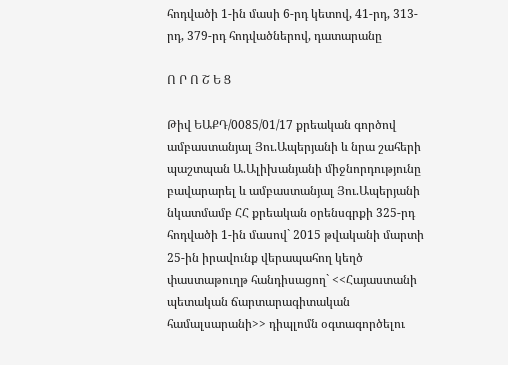հոդվածի 1-ին մասի 6-րդ կետով, 41-րդ, 313-րդ, 379-րդ հոդվածներով, դատարանը

Ո Ր Ո Շ Ե Ց

Թիվ ԵԱՔԴ/0085/01/17 քրեական գործով ամբաստանյալ Յու.Ապերյանի և նրա շահերի պաշտպան Ա.Ալիխանյանի միջնորդությունը բավարարել և ամբաստանյալ Յու.Ապերյանի նկատմամբ ՀՀ քրեական օրենսգրքի 325-րդ հոդվածի 1-ին մասով` 2015 թվականի մարտի 25-ին իրավունք վերապահող կեղծ փաստաթուղթ հանդիսացող` <<Հայաստանի պետական ճարտարագիտական համալսարանի>> դիպլոմն օգտագործելու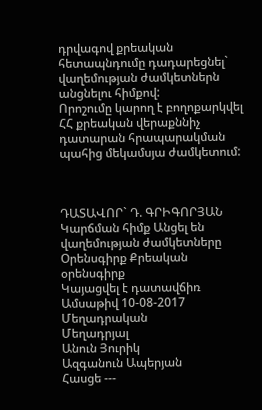դրվագով քրեական հետապնդումը դադարեցնել` վաղեմության ժամկետներն անցնելու հիմքով:
Որոշումը կարող է բողոքարկվել ՀՀ քրեական վերաքննիչ դատարան հրապարակման պահից մեկամսյա ժամկետում:



ԴԱՏԱՎՈՐ` Դ. ԳՐԻԳՈՐՅԱՆ
Կարճման հիմք Անցել են վաղեմության ժամկետները
Օրենսգիրք Քրեական օրենսգիրք
Կայացվել է դատավճիռ
Ամսաթիվ 10-08-2017
Մեղադրական
Մեղադրյալ
Անուն Յուրիկ
Ազգանուն Ապերյան
Հասցե ---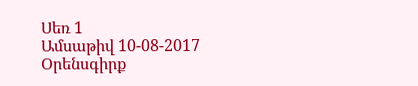Սեռ 1
Ամսաթիվ 10-08-2017
Օրենսգիրք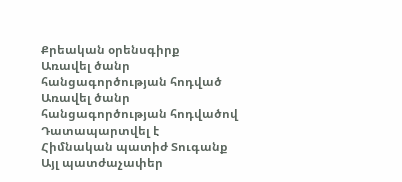Քրեական օրենսգիրք
Առավել ծանր հանցագործության հոդված
Առավել ծանր հանցագործության հոդվածով Դատապարտվել է
Հիմնական պատիժ Տուգանք
Այլ պատժաչափեր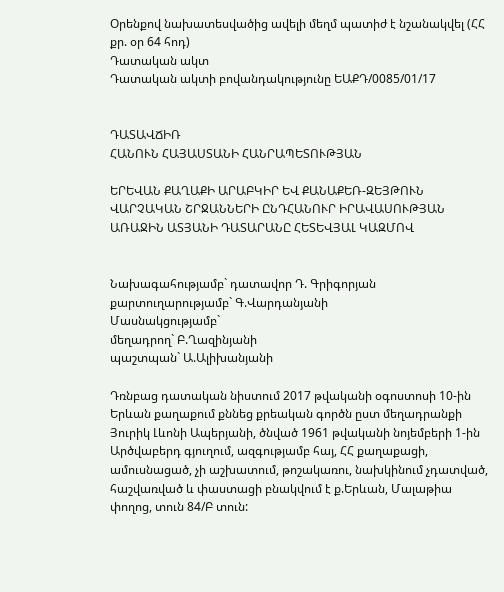Օրենքով նախատեսվածից ավելի մեղմ պատիժ է նշանակվել (ՀՀ քր. օր 64 հոդ)
Դատական ակտ
Դատական ակտի բովանդակությունը ԵԱՔԴ/0085/01/17


ԴԱՏԱՎՃԻՌ
ՀԱՆՈՒՆ ՀԱՅԱՍՏԱՆԻ ՀԱՆՐԱՊԵՏՈՒԹՅԱՆ

ԵՐԵՎԱՆ ՔԱՂԱՔԻ ԱՐԱԲԿԻՐ ԵՎ ՔԱՆԱՔԵՌ-ԶԵՅԹՈՒՆ ՎԱՐՉԱԿԱՆ ՇՐՋԱՆՆԵՐԻ ԸՆԴՀԱՆՈՒՐ ԻՐԱՎԱՍՈՒԹՅԱՆ ԱՌԱՋԻՆ ԱՏՅԱՆԻ ԴԱՏԱՐԱՆԸ ՀԵՏԵՎՅԱԼ ԿԱԶՄՈՎ


Նախագահությամբ` դատավոր Դ. Գրիգորյան
քարտուղարությամբ` Գ.Վարդանյանի
Մասնակցությամբ`
մեղադրող` Բ.Ղազինյանի
պաշտպան` Ա.Ալիխանյանի

Դռնբաց դատական նիստում 2017 թվականի օգոստոսի 10-ին Երևան քաղաքում քննեց քրեական գործն ըստ մեղադրանքի Յուրիկ Լևոնի Ապերյանի, ծնված 1961 թվականի նոյեմբերի 1-ին Արծվաբերդ գյուղում, ազգությամբ հայ, ՀՀ քաղաքացի, ամուսնացած, չի աշխատում, թոշակառու, նախկինում չդատված, հաշվառված և փաստացի բնակվում է ք.Երևան, Մալաթիա փողոց, տուն 84/Բ տուն: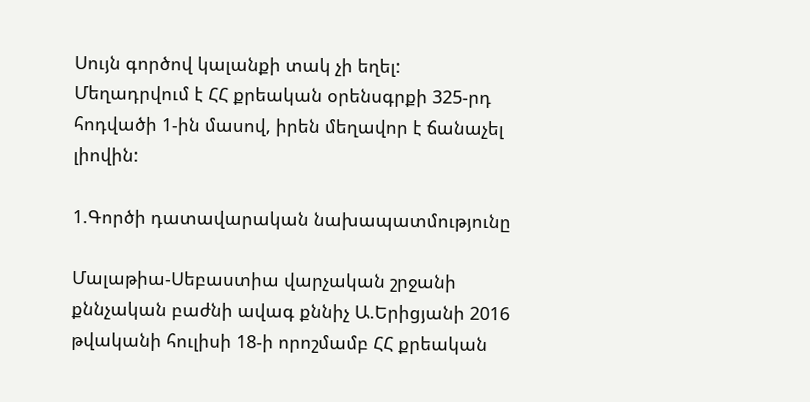Սույն գործով կալանքի տակ չի եղել:
Մեղադրվում է ՀՀ քրեական օրենսգրքի 325-րդ հոդվածի 1-ին մասով, իրեն մեղավոր է ճանաչել լիովին:

1.Գործի դատավարական նախապատմությունը

Մալաթիա-Սեբաստիա վարչական շրջանի քննչական բաժնի ավագ քննիչ Ա.Երիցյանի 2016 թվականի հուլիսի 18-ի որոշմամբ ՀՀ քրեական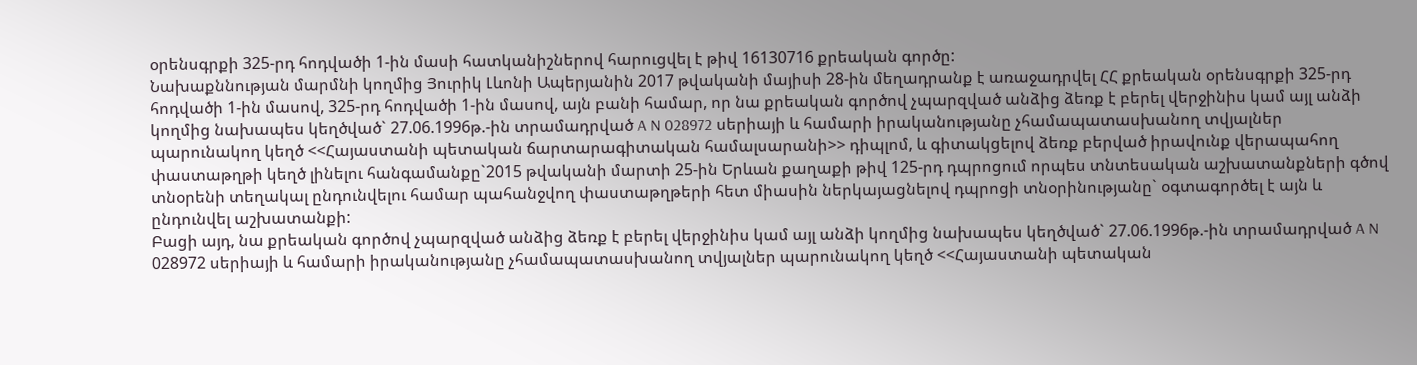օրենսգրքի 325-րդ հոդվածի 1-ին մասի հատկանիշներով հարուցվել է թիվ 16130716 քրեական գործը:
Նախաքննության մարմնի կողմից Յուրիկ Լևոնի Ապերյանին 2017 թվականի մայիսի 28-ին մեղադրանք է առաջադրվել ՀՀ քրեական օրենսգրքի 325-րդ հոդվածի 1-ին մասով, 325-րդ հոդվածի 1-ին մասով, այն բանի համար, որ նա քրեական գործով չպարզված անձից ձեռք է բերել վերջինիս կամ այլ անձի կողմից նախապես կեղծված` 27.06.1996թ.-ին տրամադրված A N 028972 սերիայի և համարի իրականությանը չհամապատասխանող տվյալներ պարունակող կեղծ <<Հայաստանի պետական ճարտարագիտական համալսարանի>> դիպլոմ, և գիտակցելով ձեռք բերված իրավունք վերապահող փաստաթղթի կեղծ լինելու հանգամանքը`2015 թվականի մարտի 25-ին Երևան քաղաքի թիվ 125-րդ դպրոցում որպես տնտեսական աշխատանքների գծով տնօրենի տեղակալ ընդունվելու համար պահանջվող փաստաթղթերի հետ միասին ներկայացնելով դպրոցի տնօրինությանը` օգտագործել է այն և ընդունվել աշխատանքի:
Բացի այդ, նա քրեական գործով չպարզված անձից ձեռք է բերել վերջինիս կամ այլ անձի կողմից նախապես կեղծված` 27.06.1996թ.-ին տրամադրված A N 028972 սերիայի և համարի իրականությանը չհամապատասխանող տվյալներ պարունակող կեղծ <<Հայաստանի պետական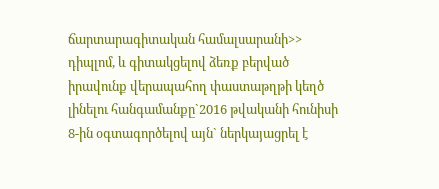ճարտարագիտական համալսարանի>> դիպլոմ, և գիտակցելով ձեռք բերված իրավունք վերապահող փաստաթղթի կեղծ լինելու հանգամանքը`2016 թվականի հունիսի 8-ին օգտագործելով այն` ներկայացրել է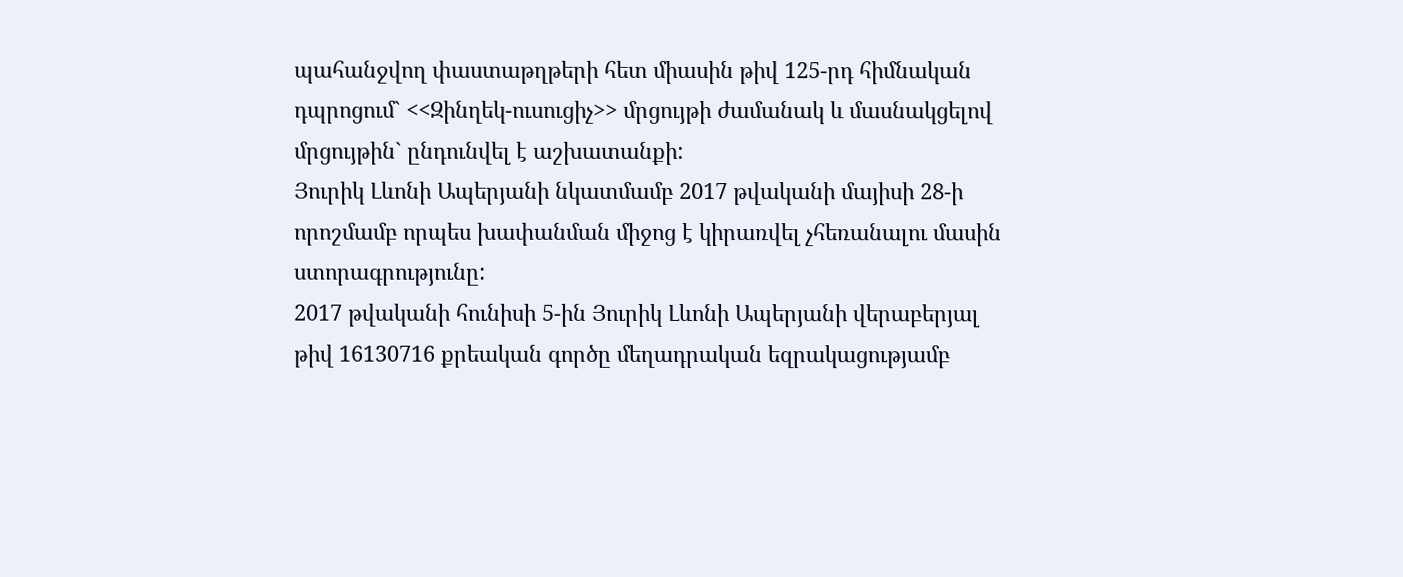պահանջվող փաստաթղթերի հետ միասին թիվ 125-րդ հիմնական դպրոցում` <<Զինղեկ-ուսուցիչ>> մրցույթի ժամանակ և մասնակցելով մրցույթին` ընդունվել է աշխատանքի:
Յուրիկ Լևոնի Ապերյանի նկատմամբ 2017 թվականի մայիսի 28-ի որոշմամբ որպես խափանման միջոց է կիրառվել չհեռանալու մասին ստորագրությունը:
2017 թվականի հունիսի 5-ին Յուրիկ Լևոնի Ապերյանի վերաբերյալ թիվ 16130716 քրեական գործը մեղադրական եզրակացությամբ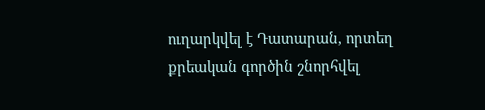ուղարկվել է Դատարան, որտեղ քրեական գործին շնորհվել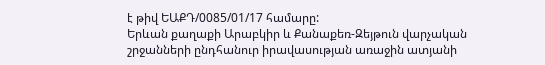է թիվ ԵԱՔԴ/0085/01/17 համարը:
Երևան քաղաքի Արաբկիր և Քանաքեռ-Զեյթուն վարչական շրջանների ընդհանուր իրավասության առաջին ատյանի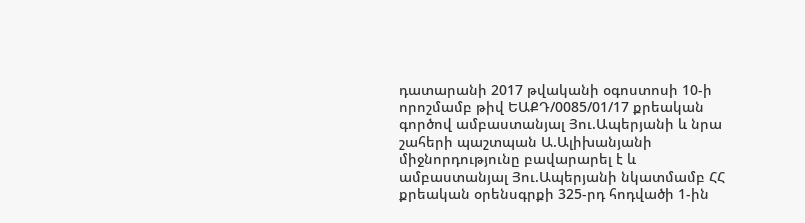դատարանի 2017 թվականի օգոստոսի 10-ի որոշմամբ թիվ ԵԱՔԴ/0085/01/17 քրեական գործով ամբաստանյալ Յու.Ապերյանի և նրա շահերի պաշտպան Ա.Ալիխանյանի միջնորդությունը բավարարել է և ամբաստանյալ Յու.Ապերյանի նկատմամբ ՀՀ քրեական օրենսգրքի 325-րդ հոդվածի 1-ին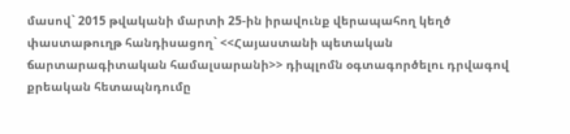մասով` 2015 թվականի մարտի 25-ին իրավունք վերապահող կեղծ փաստաթուղթ հանդիսացող` <<Հայաստանի պետական ճարտարագիտական համալսարանի>> դիպլոմն օգտագործելու դրվագով քրեական հետապնդումը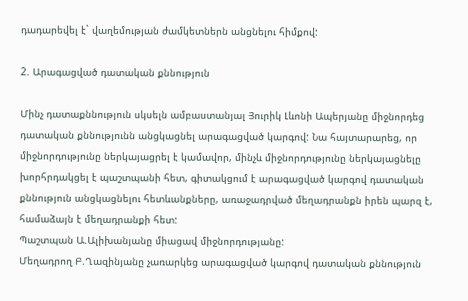դադարեվել է` վաղեմության ժամկետներն անցնելու հիմքով:

2. Արագացված դատական քննություն

Մինչ դատաքննություն սկսելն ամբաստանյալ Յուրիկ Լևոնի Ապերյանը միջնորդեց դատական քննությունն անցկացնել արագացված կարգով: Նա հայտարարեց, որ միջնորդությունը ներկայացրել է կամավոր, մինչև միջնորդությունը ներկայացնելը խորհրդակցել է պաշտպանի հետ, գիտակցում է արագացված կարգով դատական քննություն անցկացնելու հետևանքները, առաջադրված մեղադրանքն իրեն պարզ է, համաձայն է մեղադրանքի հետ:
Պաշտպան Ա.Ալիխանյանը միացավ միջնորդությանը:
Մեղադրող Բ.Ղազինյանը չառարկեց արագացված կարգով դատական քննություն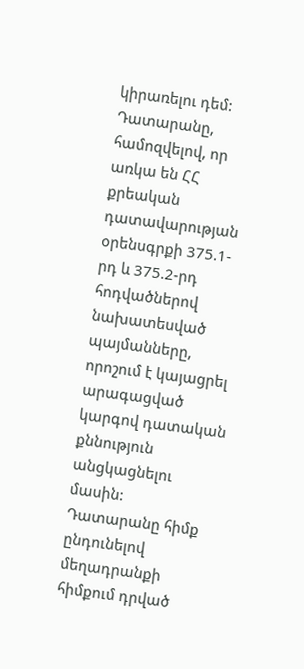կիրառելու դեմ:
Դատարանը, համոզվելով, որ առկա են ՀՀ քրեական դատավարության օրենսգրքի 375.1-րդ և 375.2-րդ հոդվածներով նախատեսված պայմանները, որոշում է կայացրել արագացված կարգով դատական քննություն անցկացնելու մասին:
Դատարանը հիմք ընդունելով մեղադրանքի հիմքում դրված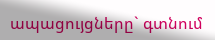ապացույցները` գտնում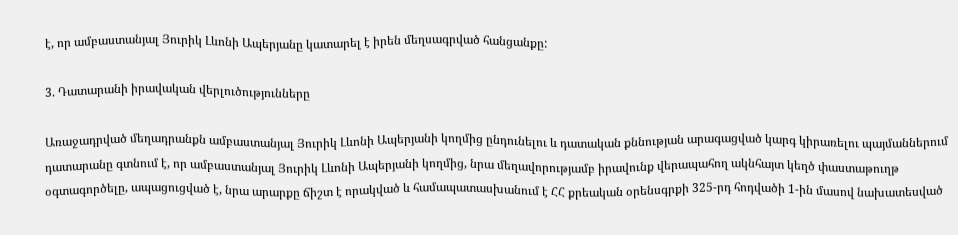է, որ ամբաստանյալ Յուրիկ Լևոնի Ապերյանը կատարել է իրեն մեղսագրված հանցանքը:

3. Դատարանի իրավական վերլուծությունները

Առաջադրված մեղադրանքն ամբաստանյալ Յուրիկ Լևոնի Ապերյանի կողմից ընդունելու և դատական քննության արագացված կարգ կիրառելու պայմաններում դատարանը գտնում է, որ ամբաստանյալ Յուրիկ Լևոնի Ապերյանի կողմից, նրա մեղավորությամբ իրավունք վերապահող ակնհայտ կեղծ փաստաթուղթ օգտագործելը, ապացուցված է, նրա արարքը ճիշտ է որակված և համապատասխանում է ՀՀ քրեական օրենսգրքի 325-րդ հոդվածի 1-ին մասով նախատեսված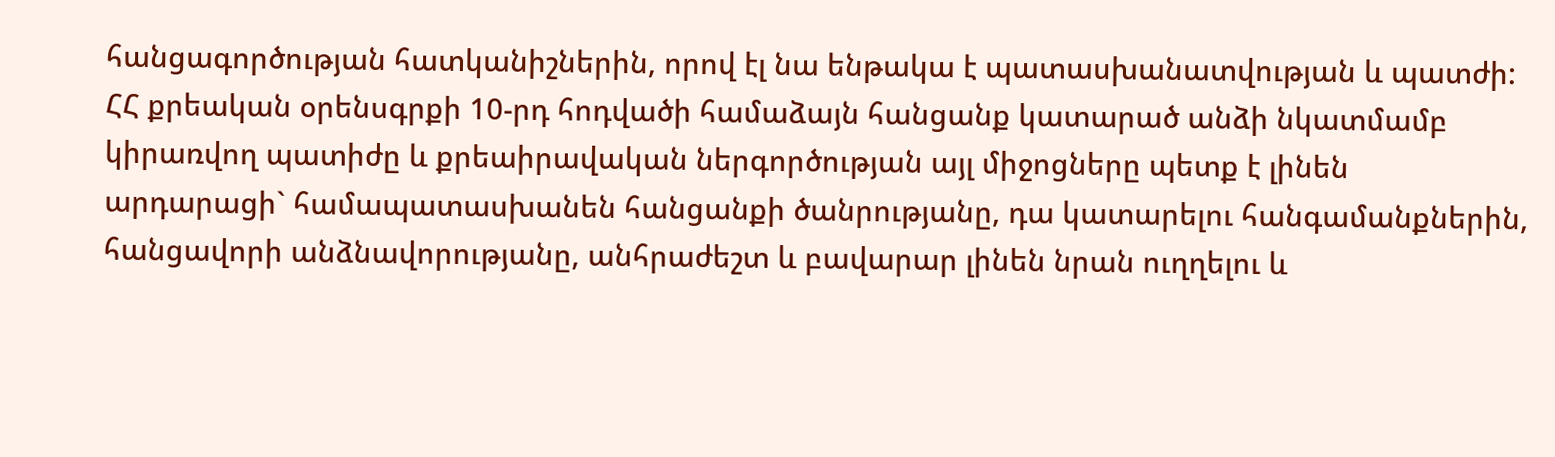հանցագործության հատկանիշներին, որով էլ նա ենթակա է պատասխանատվության և պատժի:
ՀՀ քրեական օրենսգրքի 10-րդ հոդվածի համաձայն հանցանք կատարած անձի նկատմամբ կիրառվող պատիժը և քրեաիրավական ներգործության այլ միջոցները պետք է լինեն արդարացի` համապատասխանեն հանցանքի ծանրությանը, դա կատարելու հանգամանքներին, հանցավորի անձնավորությանը, անհրաժեշտ և բավարար լինեն նրան ուղղելու և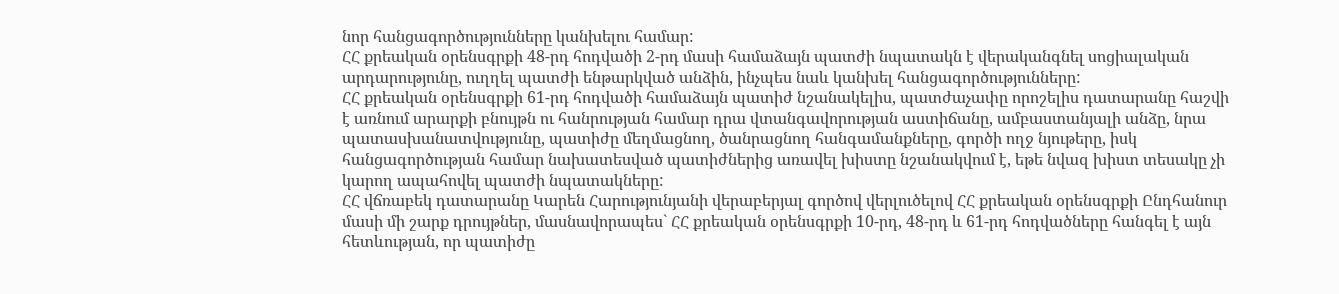նոր հանցագործությունները կանխելու համար:
ՀՀ քրեական օրենսգրքի 48-րդ հոդվածի 2-րդ մասի համաձայն պատժի նպատակն է վերականգնել սոցիալական արդարությունը, ուղղել պատժի ենթարկված անձին, ինչպես նաև կանխել հանցագործությունները:
ՀՀ քրեական օրենսգրքի 61-րդ հոդվածի համաձայն պատիժ նշանակելիս, պատժաչափը որոշելիս դատարանը հաշվի է առնում արարքի բնույթն ու հանրության համար դրա վտանգավորության աստիճանը, ամբաստանյալի անձը, նրա պատասխանատվությունը, պատիժը մեղմացնող, ծանրացնող հանգամանքները, գործի ողջ նյութերը, իսկ հանցագործության համար նախատեսված պատիժներից առավել խիստը նշանակվում է, եթե նվազ խիստ տեսակը չի կարող ապահովել պատժի նպատակները:
ՀՀ վճռաբեկ դատարանը Կարեն Հարությունյանի վերաբերյալ գործով վերլուծելով ՀՀ քրեական օրենսգրքի Ընդհանուր մասի մի շարք դրույթներ, մասնավորապես` ՀՀ քրեական օրենսգրքի 10-րդ, 48-րդ և 61-րդ հոդվածները հանգել է այն հետևության, որ պատիժը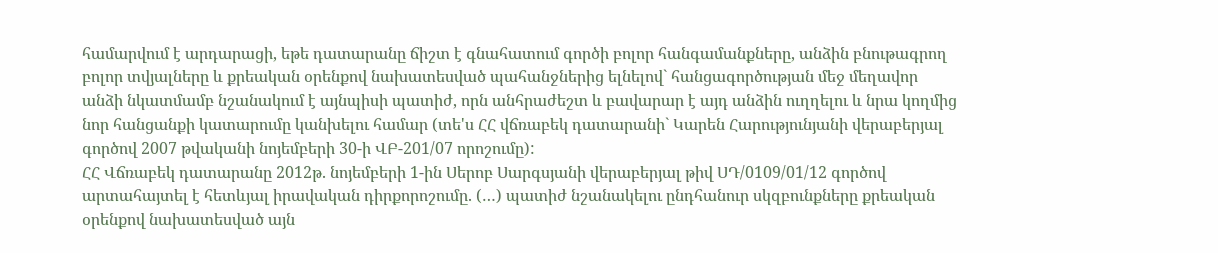համարվում է արդարացի, եթե դատարանը ճիշտ է գնահատում գործի բոլոր հանգամանքները, անձին բնութագրող բոլոր տվյալները և քրեական օրենքով նախատեսված պահանջներից ելնելով` հանցագործության մեջ մեղավոր անձի նկատմամբ նշանակում է այնպիսի պատիժ, որն անհրաժեշտ և բավարար է այդ անձին ուղղելու և նրա կողմից նոր հանցանքի կատարումը կանխելու համար (տե'ս ՀՀ վճռաբեկ դատարանի` Կարեն Հարությունյանի վերաբերյալ գործով 2007 թվականի նոյեմբերի 30-ի ՎԲ-201/07 որոշումը):
ՀՀ Վճռաբեկ դատարանը 2012թ. նոյեմբերի 1-ին Սերոբ Սարգսյանի վերաբերյալ թիվ ՍԴ/0109/01/12 գործով արտահայտել է հետևյալ իրավական դիրքորոշումը. (…) պատիժ նշանակելու ընդհանուր սկզբունքները քրեական օրենքով նախատեսված այն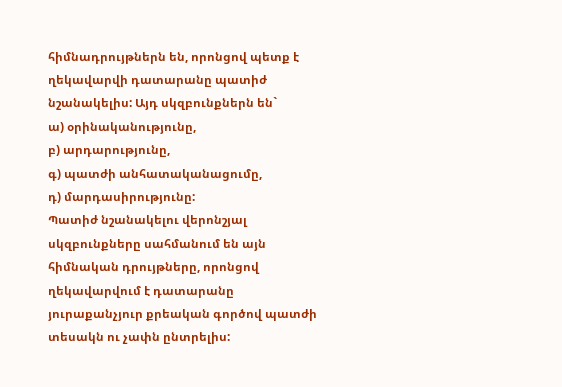հիմնադրույթներն են, որոնցով պետք է ղեկավարվի դատարանը պատիժ նշանակելիս: Այդ սկզբունքներն են`
ա) օրինականությունը,
բ) արդարությունը,
գ) պատժի անհատականացումը,
դ) մարդասիրությունը:
Պատիժ նշանակելու վերոնշյալ սկզբունքները սահմանում են այն հիմնական դրույթները, որոնցով ղեկավարվում է դատարանը յուրաքանչյուր քրեական գործով պատժի տեսակն ու չափն ընտրելիս: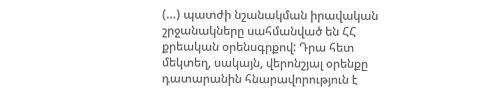(…) պատժի նշանակման իրավական շրջանակները սահմանված են ՀՀ քրեական օրենսգրքով: Դրա հետ մեկտեղ, սակայն, վերոնշյալ օրենքը դատարանին հնարավորություն է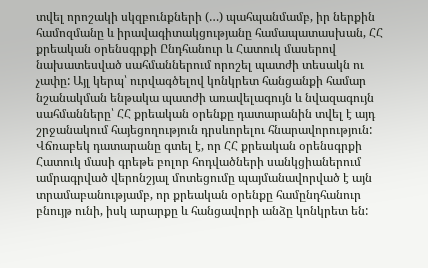տվել որոշակի սկզբունքների (…) պահպանմամբ, իր ներքին համոզմանը և իրավագիտակցությանը համապատասխան, ՀՀ քրեական օրենսգրքի Ընդհանուր և Հատուկ մասերով նախատեսված սահմաններում որոշել պատժի տեսակն ու չափը: Այլ կերպ՝ ուրվագծելով կոնկրետ հանցանքի համար նշանակման ենթակա պատժի առավելագույն և նվազագույն սահմանները՝ ՀՀ քրեական օրենքը դատարանին տվել է այդ շրջանակում հայեցողություն դրսևորելու հնարավորություն:
Վճռաբեկ դատարանը գտել է, որ ՀՀ քրեական օրենսգրքի Հատուկ մասի գրեթե բոլոր հոդվածների սանկցիաներում ամրագրված վերոնշյալ մոտեցումը պայմանավորված է այն տրամաբանությամբ, որ քրեական օրենքը համընդհանուր բնույթ ունի, իսկ արարքը և հանցավորի անձը կոնկրետ են: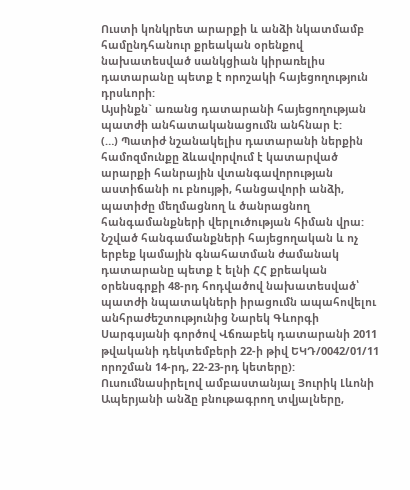Ուստի կոնկրետ արարքի և անձի նկատմամբ համընդհանուր քրեական օրենքով նախատեսված սանկցիան կիրառելիս դատարանը պետք է որոշակի հայեցողություն դրսևորի:
Այսինքն` առանց դատարանի հայեցողության պատժի անհատականացումն անհնար է:
(…) Պատիժ նշանակելիս դատարանի ներքին համոզմունքը ձևավորվում է կատարված արարքի հանրային վտանգավորության աստիճանի ու բնույթի, հանցավորի անձի, պատիժը մեղմացնող և ծանրացնող հանգամանքների վերլուծության հիման վրա: Նշված հանգամանքների հայեցողական և ոչ երբեք կամային գնահատման ժամանակ դատարանը պետք է ելնի ՀՀ քրեական օրենսգրքի 48-րդ հոդվածով նախատեսված՝ պատժի նպատակների իրացումն ապահովելու անհրաժեշտությունից Նարեկ Գևորգի Սարգսյանի գործով Վճռաբեկ դատարանի 2011 թվականի դեկտեմբերի 22-ի թիվ ԵԿԴ/0042/01/11 որոշման 14-րդ, 22-23-րդ կետերը):
Ուսումնասիրելով ամբաստանյալ Յուրիկ Լևոնի Ապերյանի անձը բնութագրող տվյալները,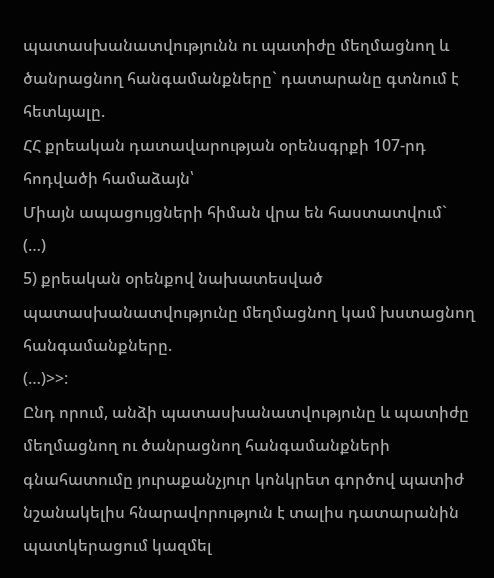պատասխանատվությունն ու պատիժը մեղմացնող և ծանրացնող հանգամանքները` դատարանը գտնում է հետևյալը.
ՀՀ քրեական դատավարության օրենսգրքի 107-րդ հոդվածի համաձայն՝
Միայն ապացույցների հիման վրա են հաստատվում`
(…)
5) քրեական օրենքով նախատեսված պատասխանատվությունը մեղմացնող կամ խստացնող հանգամանքները.
(…)>>:
Ընդ որում, անձի պատասխանատվությունը և պատիժը մեղմացնող ու ծանրացնող հանգամանքների գնահատումը յուրաքանչյուր կոնկրետ գործով պատիժ նշանակելիս հնարավորություն է տալիս դատարանին պատկերացում կազմել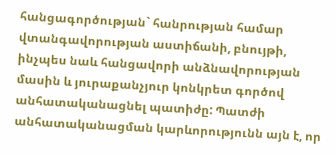հանցագործության` հանրության համար վտանգավորության աստիճանի, բնույթի, ինչպես նաև հանցավորի անձնավորության մասին և յուրաքանչյուր կոնկրետ գործով անհատականացնել պատիժը: Պատժի անհատականացման կարևորությունն այն է, որ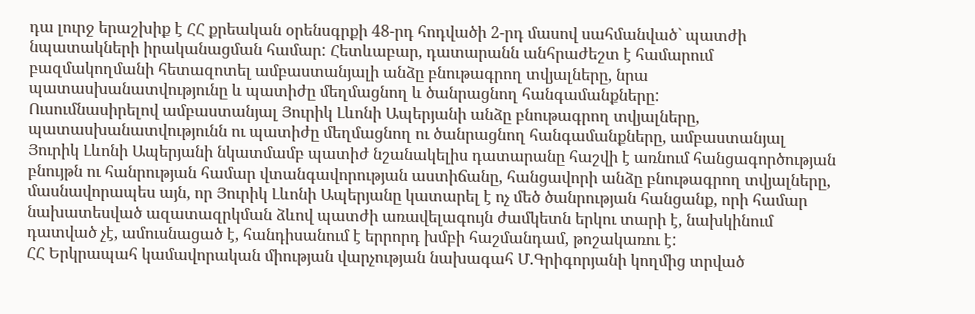դա լուրջ երաշխիք է ՀՀ քրեական օրենսգրքի 48-րդ հոդվածի 2-րդ մասով սահմանված` պատժի նպատակների իրականացման համար: Հետևաբար, դատարանն անհրաժեշտ է համարում բազմակողմանի հետազոտել ամբաստանյալի անձը բնութագրող տվյալները, նրա պատասխանատվությունը և պատիժը մեղմացնող և ծանրացնող հանգամանքները:
Ուսումնասիրելով ամբաստանյալ Յուրիկ Լևոնի Ապերյանի անձը բնութագրող տվյալները, պատասխանատվությունն ու պատիժը մեղմացնող ու ծանրացնող հանգամանքները, ամբաստանյալ Յուրիկ Լևոնի Ապերյանի նկատմամբ պատիժ նշանակելիս դատարանը հաշվի է առնում հանցագործության բնույթն ու հանրության համար վտանգավորության աստիճանը, հանցավորի անձը բնութագրող տվյալները, մասնավորապես այն, որ Յուրիկ Լևոնի Ապերյանը կատարել է ոչ մեծ ծանրության հանցանք, որի համար նախատեսված ազատազրկման ձևով պատժի առավելագույն ժամկետն երկու տարի է, նախկինում դատված չէ, ամուսնացած է, հանդիսանում է երրորդ խմբի հաշմանդամ, թոշակառու է:
ՀՀ Երկրապահ կամավորական միության վարչության նախագահ Մ.Գրիգորյանի կողմից տրված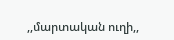,,մարտական ուղի,,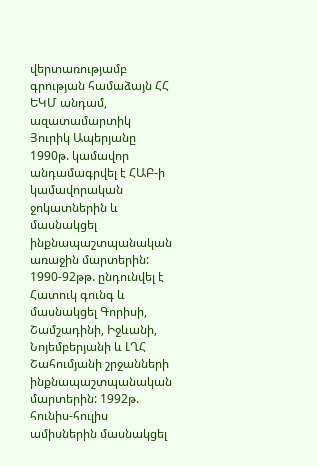վերտառությամբ գրության համաձայն ՀՀ ԵԿՄ անդամ, ազատամարտիկ Յուրիկ Ապերյանը 1990թ. կամավոր անդամագրվել է ՀԱԲ-ի կամավորական ջոկատներին և մասնակցել ինքնապաշտպանական առաջին մարտերին:
1990-92թթ. ընդունվել է Հատուկ գունգ և մասնակցել Գորիսի, Շամշադինի, Իջևանի, Նոյեմբերյանի և ԼՂՀ Շահումյանի շրջանների ինքնապաշտպանական մարտերին: 1992թ. հունիս-հուլիս ամիսներին մասնակցել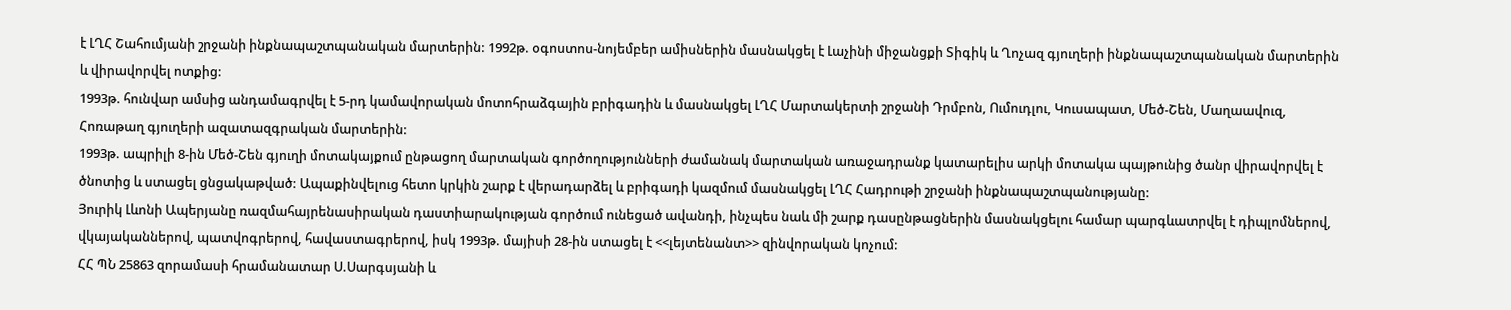է ԼՂՀ Շահումյանի շրջանի ինքնապաշտպանական մարտերին: 1992թ. օգոստոս-նոյեմբեր ամիսներին մասնակցել է Լաչինի միջանցքի Տիգիկ և Ղոչազ գյուղերի ինքնապաշտպանական մարտերին և վիրավորվել ոտքից:
1993թ. հունվար ամսից անդամագրվել է 5-րդ կամավորական մոտոհրաձգային բրիգադին և մասնակցել ԼՂՀ Մարտակերտի շրջանի Դրմբոն, Ումուդլու, Կուսապատ, Մեծ-Շեն, Մաղաավուզ, Հոռաթաղ գյուղերի ազատազգրական մարտերին:
1993թ. ապրիլի 8-ին Մեծ-Շեն գյուղի մոտակայքում ընթացող մարտական գործողությունների ժամանակ մարտական առաջադրանք կատարելիս արկի մոտակա պայթունից ծանր վիրավորվել է ծնոտից և ստացել ցնցակաթված: Ապաքինվելուց հետո կրկին շարք է վերադարձել և բրիգադի կազմում մասնակցել ԼՂՀ Հադրութի շրջանի ինքնապաշտպանությանը:
Յուրիկ Լևոնի Ապերյանը ռազմահայրենասիրական դաստիարակության գործում ունեցած ավանդի, ինչպես նաև մի շարք դասընթացներին մասնակցելու համար պարգևատրվել է դիպլոմներով, վկայականներով, պատվոգրերով, հավաստագրերով, իսկ 1993թ. մայիսի 28-ին ստացել է <<լեյտենանտ>> զինվորական կոչում:
ՀՀ ՊՆ 25863 զորամասի հրամանատար Ս.Սարգսյանի և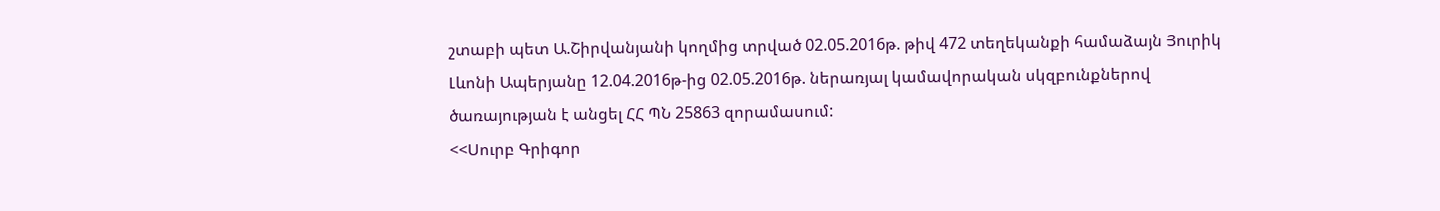շտաբի պետ Ա.Շիրվանյանի կողմից տրված 02.05.2016թ. թիվ 472 տեղեկանքի համաձայն Յուրիկ Լևոնի Ապերյանը 12.04.2016թ-ից 02.05.2016թ. ներառյալ կամավորական սկզբունքներով ծառայության է անցել ՀՀ ՊՆ 25863 զորամասում:
<<Սուրբ Գրիգոր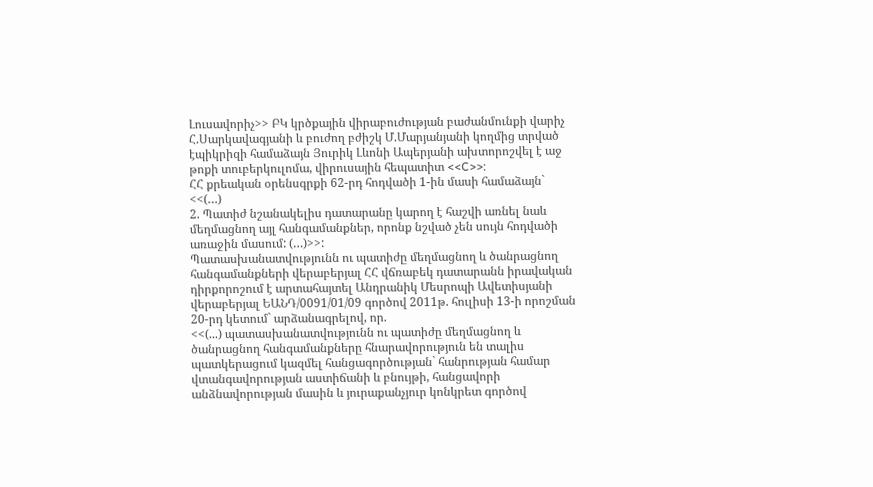Լուսավորիչ>> ԲԿ կրծքային վիրաբուժության բաժանմունքի վարիչ Հ.Սարկավագյանի և բուժող բժիշկ Մ.Մարյանյանի կողմից տրված էպիկրիզի համաձայն Յուրիկ Լևոնի Ապերյանի ախտորոշվել է աջ թոքի տուբերկուլոմա, վիրուսային հեպատիտ <<C>>:
ՀՀ քրեական օրենսգրքի 62-րդ հոդվածի 1-ին մասի համաձայն`
<<(…)
2. Պատիժ նշանակելիս դատարանը կարող է հաշվի առնել նաև մեղմացնող այլ հանգամանքներ, որոնք նշված չեն սույն հոդվածի առաջին մասում: (…)>>:
Պատասխանատվությունն ու պատիժը մեղմացնող և ծանրացնող հանգամանքների վերաբերյալ ՀՀ վճռաբեկ դատարանն իրավական դիրքորոշում է արտահայտել Անդրանիկ Մեսրոպի Ավետիսյանի վերաբերյալ ԵԱՆԴ/0091/01/09 գործով 2011թ. հուլիսի 13-ի որոշման 20-րդ կետում` արձանագրելով, որ.
<<(...) պատասխանատվությունն ու պատիժը մեղմացնող և ծանրացնող հանգամանքները հնարավորություն են տալիս պատկերացում կազմել հանցագործության` հանրության համար վտանգավորության աստիճանի և բնույթի, հանցավորի անձնավորության մասին և յուրաքանչյուր կոնկրետ գործով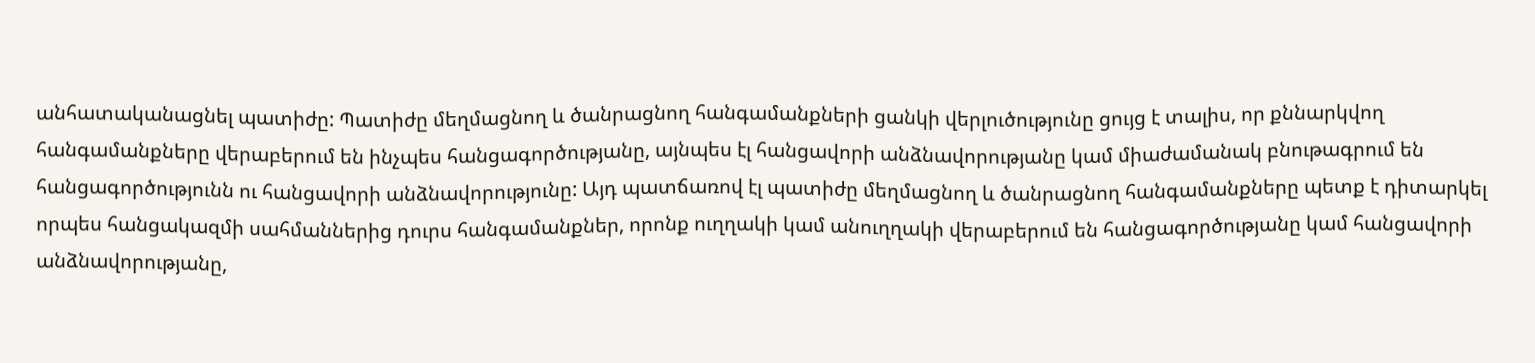անհատականացնել պատիժը: Պատիժը մեղմացնող և ծանրացնող հանգամանքների ցանկի վերլուծությունը ցույց է տալիս, որ քննարկվող հանգամանքները վերաբերում են ինչպես հանցագործությանը, այնպես էլ հանցավորի անձնավորությանը կամ միաժամանակ բնութագրում են հանցագործությունն ու հանցավորի անձնավորությունը: Այդ պատճառով էլ պատիժը մեղմացնող և ծանրացնող հանգամանքները պետք է դիտարկել որպես հանցակազմի սահմաններից դուրս հանգամանքներ, որոնք ուղղակի կամ անուղղակի վերաբերում են հանցագործությանը կամ հանցավորի անձնավորությանը,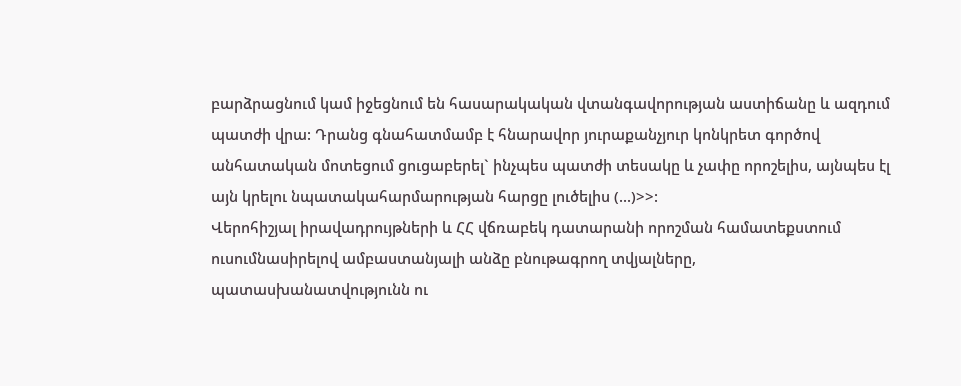բարձրացնում կամ իջեցնում են հասարակական վտանգավորության աստիճանը և ազդում պատժի վրա: Դրանց գնահատմամբ է հնարավոր յուրաքանչյուր կոնկրետ գործով անհատական մոտեցում ցուցաբերել` ինչպես պատժի տեսակը և չափը որոշելիս, այնպես էլ այն կրելու նպատակահարմարության հարցը լուծելիս (...)>>:
Վերոհիշյալ իրավադրույթների և ՀՀ վճռաբեկ դատարանի որոշման համատեքստում ուսումնասիրելով ամբաստանյալի անձը բնութագրող տվյալները, պատասխանատվությունն ու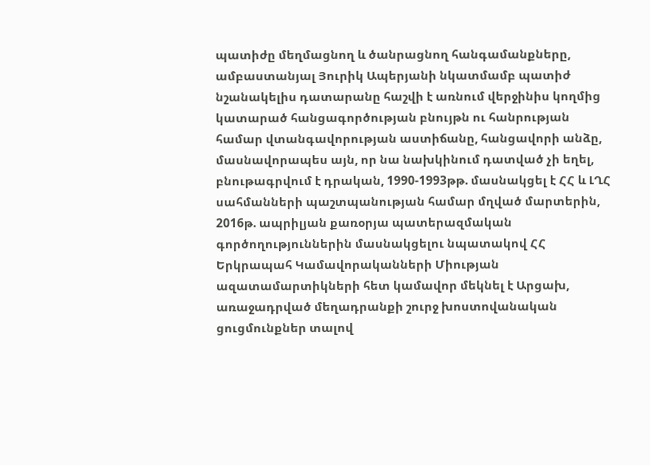պատիժը մեղմացնող և ծանրացնող հանգամանքները, ամբաստանյալ Յուրիկ Ապերյանի նկատմամբ պատիժ նշանակելիս դատարանը հաշվի է առնում վերջինիս կողմից կատարած հանցագործության բնույթն ու հանրության համար վտանգավորության աստիճանը, հանցավորի անձը, մասնավորապես այն, որ նա նախկինում դատված չի եղել, բնութագրվում է դրական, 1990-1993թթ. մասնակցել է ՀՀ և ԼՂՀ սահմանների պաշտպանության համար մղված մարտերին, 2016թ. ապրիլյան քառօրյա պատերազմական գործողություններին մասնակցելու նպատակով ՀՀ Երկրապահ Կամավորականների Միության ազատամարտիկների հետ կամավոր մեկնել է Արցախ, առաջադրված մեղադրանքի շուրջ խոստովանական ցուցմունքներ տալով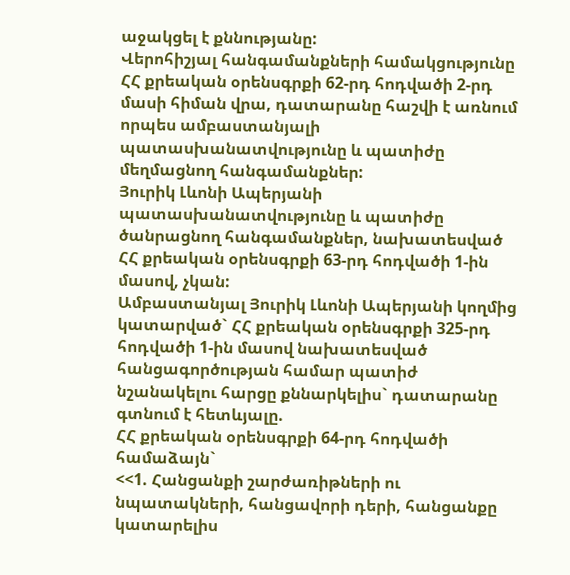աջակցել է քննությանը:
Վերոհիշյալ հանգամանքների համակցությունը ՀՀ քրեական օրենսգրքի 62-րդ հոդվածի 2-րդ մասի հիման վրա, դատարանը հաշվի է առնում որպես ամբաստանյալի պատասխանատվությունը և պատիժը մեղմացնող հանգամանքներ:
Յուրիկ Լևոնի Ապերյանի պատասխանատվությունը և պատիժը ծանրացնող հանգամանքներ, նախատեսված ՀՀ քրեական օրենսգրքի 63-րդ հոդվածի 1-ին մասով, չկան:
Ամբաստանյալ Յուրիկ Լևոնի Ապերյանի կողմից կատարված` ՀՀ քրեական օրենսգրքի 325-րդ հոդվածի 1-ին մասով նախատեսված հանցագործության համար պատիժ նշանակելու հարցը քննարկելիս` դատարանը գտնում է հետևյալը.
ՀՀ քրեական օրենսգրքի 64-րդ հոդվածի համաձայն`
<<1. Հանցանքի շարժառիթների ու նպատակների, հանցավորի դերի, հանցանքը կատարելիս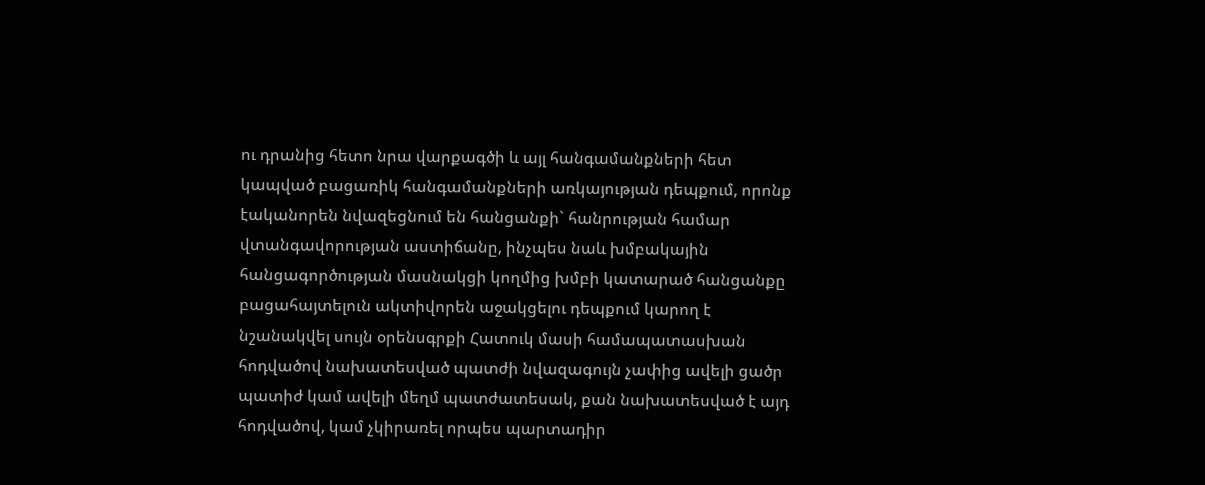ու դրանից հետո նրա վարքագծի և այլ հանգամանքների հետ կապված բացառիկ հանգամանքների առկայության դեպքում, որոնք էականորեն նվազեցնում են հանցանքի` հանրության համար վտանգավորության աստիճանը, ինչպես նաև խմբակային հանցագործության մասնակցի կողմից խմբի կատարած հանցանքը բացահայտելուն ակտիվորեն աջակցելու դեպքում կարող է նշանակվել սույն օրենսգրքի Հատուկ մասի համապատասխան հոդվածով նախատեսված պատժի նվազագույն չափից ավելի ցածր պատիժ կամ ավելի մեղմ պատժատեսակ, քան նախատեսված է այդ հոդվածով, կամ չկիրառել որպես պարտադիր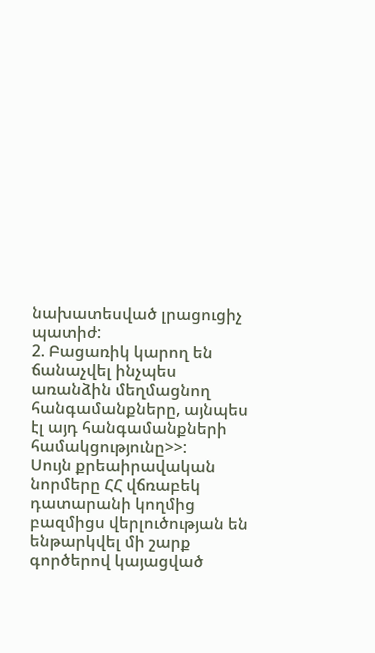նախատեսված լրացուցիչ պատիժ:
2. Բացառիկ կարող են ճանաչվել ինչպես առանձին մեղմացնող հանգամանքները, այնպես էլ այդ հանգամանքների համակցությունը>>:
Սույն քրեաիրավական նորմերը ՀՀ վճռաբեկ դատարանի կողմից բազմիցս վերլուծության են ենթարկվել մի շարք գործերով կայացված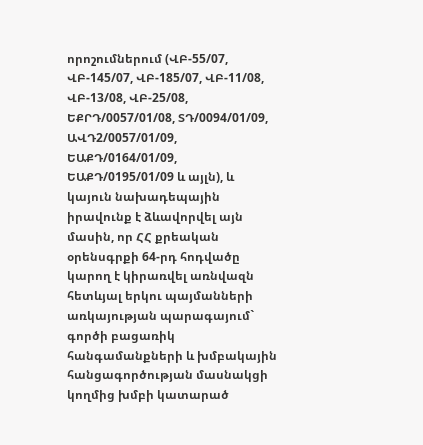որոշումներում (ՎԲ-55/07, ՎԲ-145/07, ՎԲ-185/07, ՎԲ-11/08, ՎԲ-13/08, ՎԲ-25/08, ԵՔՐԴ/0057/01/08, ՏԴ/0094/01/09, ԱՎԴ2/0057/01/09, ԵԱՔԴ/0164/01/09, ԵԱՔԴ/0195/01/09 և այլն), և կայուն նախադեպային իրավունք է ձևավորվել այն մասին, որ ՀՀ քրեական օրենսգրքի 64-րդ հոդվածը կարող է կիրառվել առնվազն հետևյալ երկու պայմանների առկայության պարագայում` գործի բացառիկ հանգամանքների և խմբակային հանցագործության մասնակցի կողմից խմբի կատարած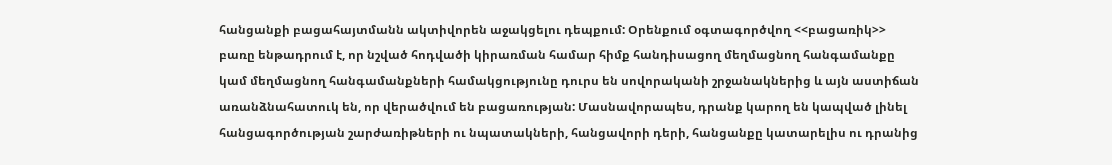հանցանքի բացահայտմանն ակտիվորեն աջակցելու դեպքում: Օրենքում օգտագործվող <<բացառիկ>> բառը ենթադրում է, որ նշված հոդվածի կիրառման համար հիմք հանդիսացող մեղմացնող հանգամանքը կամ մեղմացնող հանգամանքների համակցությունը դուրս են սովորականի շրջանակներից և այն աստիճան առանձնահատուկ են, որ վերածվում են բացառության: Մասնավորապես, դրանք կարող են կապված լինել հանցագործության շարժառիթների ու նպատակների, հանցավորի դերի, հանցանքը կատարելիս ու դրանից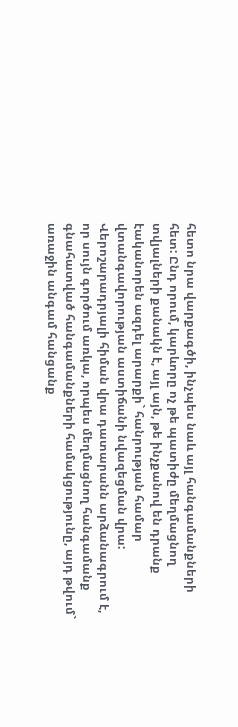հետո նրա վարքագծի, ինչպես նաև այլ հանգամանքների հետ: Ընդ որում, կարևորը ոչ թե պատիժը մեղմացնող տվյալների քանակն է, այլ այն, թե ինչքանով են դրանք էականորեն ազդել արարքի` հանրության համար վտանգավորության աստիճանի նվազեցման վրա:
Վերոշարադրյալի հիման վրա դատարանն արձանագրում է, որ սույն գործում առկա, որպես մեղմացնող հանգամանք գնահատված հանգամանքների համակցությունը, այդ թվում` առաջին անգամ հանցանք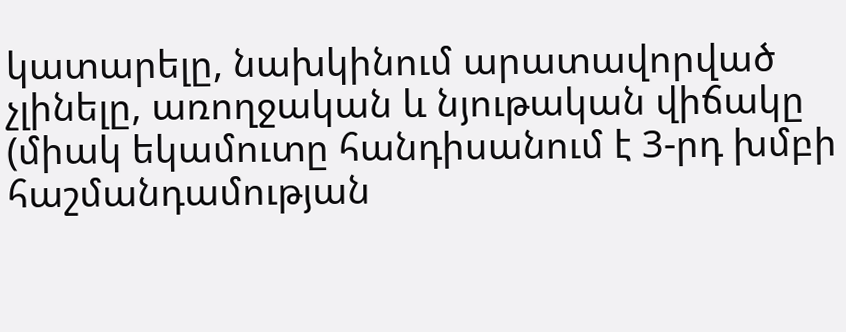կատարելը, նախկինում արատավորված չլինելը, առողջական և նյութական վիճակը (միակ եկամուտը հանդիսանում է 3-րդ խմբի հաշմանդամության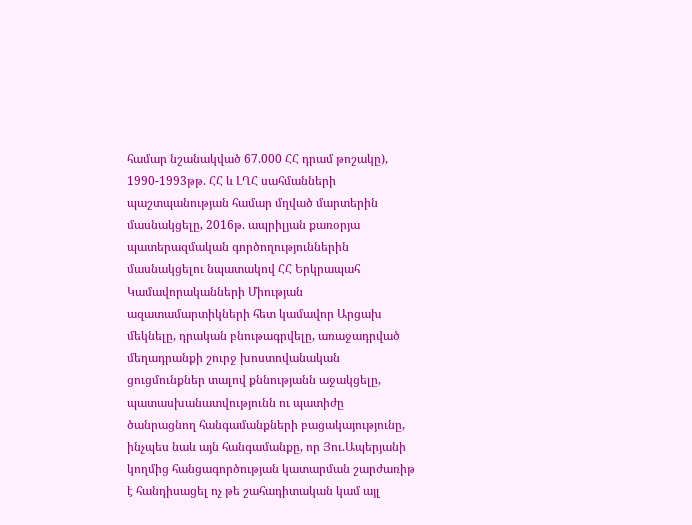համար նշանակված 67.000 ՀՀ դրամ թոշակը), 1990-1993թթ. ՀՀ և ԼՂՀ սահմանների պաշտպանության համար մղված մարտերին մասնակցելը, 2016թ. ապրիլյան քառօրյա պատերազմական գործողություններին մասնակցելու նպատակով ՀՀ Երկրապահ Կամավորականների Միության ազատամարտիկների հետ կամավոր Արցախ մեկնելը, դրական բնութագրվելը, առաջադրված մեղադրանքի շուրջ խոստովանական ցուցմունքներ տալով քննությանն աջակցելը, պատասխանատվությունն ու պատիժը ծանրացնող հանգամանքների բացակայությունը, ինչպես նաև այն հանգամանքը, որ Յու.Ապերյանի կողմից հանցագործության կատարման շարժառիթ է հանդիսացել ոչ թե շահադիտական կամ այլ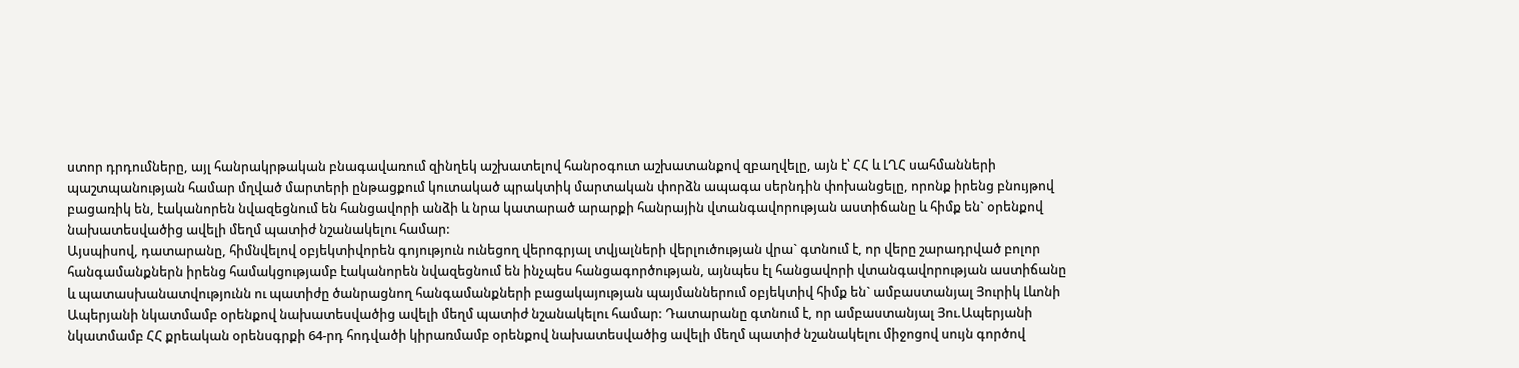ստոր դրդումները, այլ հանրակրթական բնագավառում զինղեկ աշխատելով հանրօգուտ աշխատանքով զբաղվելը, այն է՝ ՀՀ և ԼՂՀ սահմանների պաշտպանության համար մղված մարտերի ընթացքում կուտակած պրակտիկ մարտական փորձն ապագա սերնդին փոխանցելը, որոնք իրենց բնույթով բացառիկ են, էականորեն նվազեցնում են հանցավորի անձի և նրա կատարած արարքի հանրային վտանգավորության աստիճանը և հիմք են` օրենքով նախատեսվածից ավելի մեղմ պատիժ նշանակելու համար:
Այսպիսով, դատարանը, հիմնվելով օբյեկտիվորեն գոյություն ունեցող վերոգրյալ տվյալների վերլուծության վրա` գտնում է, որ վերը շարադրված բոլոր հանգամանքներն իրենց համակցությամբ էականորեն նվազեցնում են ինչպես հանցագործության, այնպես էլ հանցավորի վտանգավորության աստիճանը և պատասխանատվությունն ու պատիժը ծանրացնող հանգամանքների բացակայության պայմաններում օբյեկտիվ հիմք են` ամբաստանյալ Յուրիկ Լևոնի Ապերյանի նկատմամբ օրենքով նախատեսվածից ավելի մեղմ պատիժ նշանակելու համար: Դատարանը գտնում է, որ ամբաստանյալ Յու.Ապերյանի նկատմամբ ՀՀ քրեական օրենսգրքի 64-րդ հոդվածի կիրառմամբ օրենքով նախատեսվածից ավելի մեղմ պատիժ նշանակելու միջոցով սույն գործով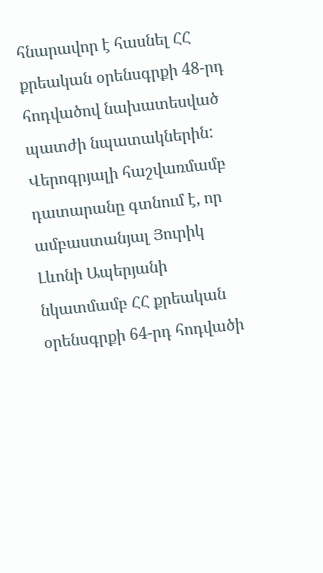հնարավոր է հասնել ՀՀ քրեական օրենսգրքի 48-րդ հոդվածով նախատեսված պատժի նպատակներին:
Վերոգրյալի հաշվառմամբ դատարանը գտնում է, որ ամբաստանյալ Յուրիկ Լևոնի Ապերյանի նկատմամբ ՀՀ քրեական օրենսգրքի 64-րդ հոդվածի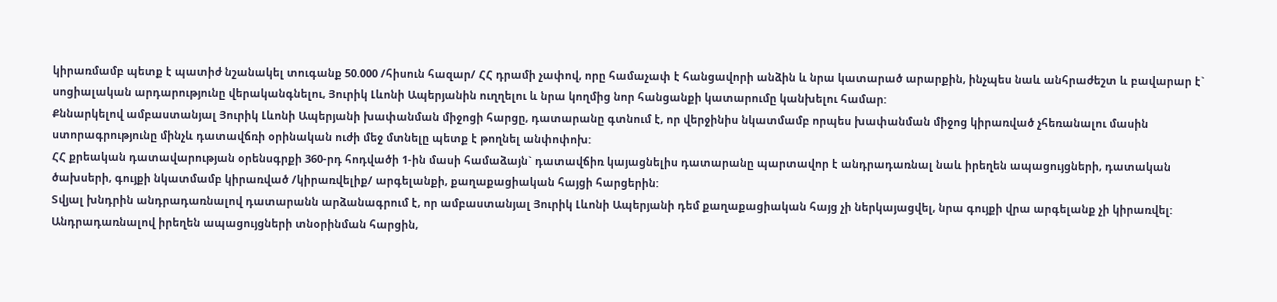կիրառմամբ պետք է պատիժ նշանակել տուգանք 50.000 /հիսուն հազար/ ՀՀ դրամի չափով, որը համաչափ է հանցավորի անձին և նրա կատարած արարքին, ինչպես նաև անհրաժեշտ և բավարար է` սոցիալական արդարությունը վերականգնելու, Յուրիկ Լևոնի Ապերյանին ուղղելու և նրա կողմից նոր հանցանքի կատարումը կանխելու համար:
Քննարկելով ամբաստանյալ Յուրիկ Լևոնի Ապերյանի խափանման միջոցի հարցը, դատարանը գտնում է, որ վերջինիս նկատմամբ որպես խափանման միջոց կիրառված չհեռանալու մասին ստորագրությունը մինչև դատավճռի օրինական ուժի մեջ մտնելը պետք է թողնել անփոփոխ:
ՀՀ քրեական դատավարության օրենսգրքի 360-րդ հոդվածի 1-ին մասի համաձայն` դատավճիռ կայացնելիս դատարանը պարտավոր է անդրադառնալ նաև իրեղեն ապացույցների, դատական ծախսերի, գույքի նկատմամբ կիրառված /կիրառվելիք/ արգելանքի, քաղաքացիական հայցի հարցերին:
Տվյալ խնդրին անդրադառնալով դատարանն արձանագրում է, որ ամբաստանյալ Յուրիկ Լևոնի Ապերյանի դեմ քաղաքացիական հայց չի ներկայացվել, նրա գույքի վրա արգելանք չի կիրառվել:
Անդրադառնալով իրեղեն ապացույցների տնօրինման հարցին,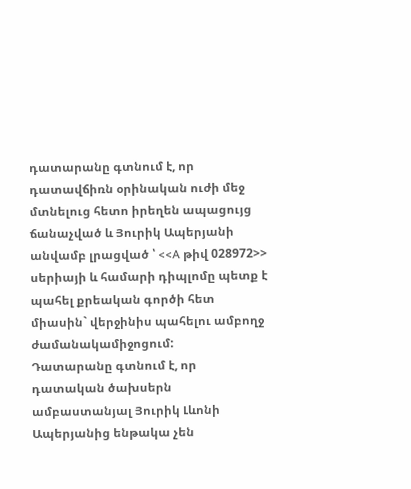դատարանը գտնում է, որ դատավճիռն օրինական ուժի մեջ մտնելուց հետո իրեղեն ապացույց ճանաչված և Յուրիկ Ապերյանի անվամբ լրացված ՝ <<A թիվ 028972>> սերիայի և համարի դիպլոմը պետք է պահել քրեական գործի հետ միասին` վերջինիս պահելու ամբողջ ժամանակամիջոցում:
Դատարանը գտնում է, որ դատական ծախսերն ամբաստանյալ Յուրիկ Լևոնի Ապերյանից ենթակա չեն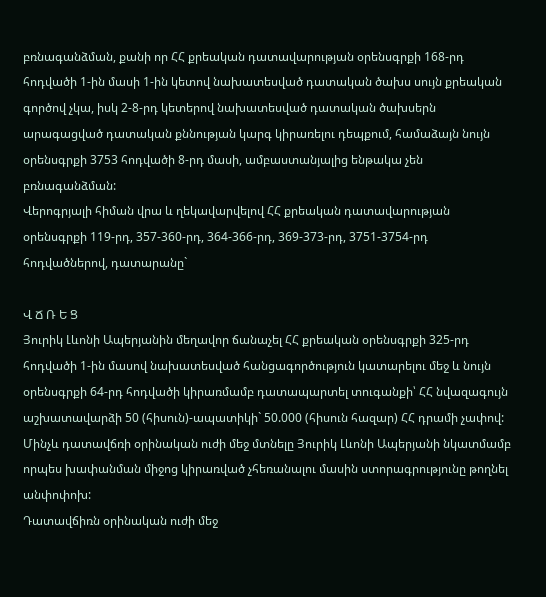բռնագանձման, քանի որ ՀՀ քրեական դատավարության օրենսգրքի 168-րդ հոդվածի 1-ին մասի 1-ին կետով նախատեսված դատական ծախս սույն քրեական գործով չկա, իսկ 2-8-րդ կետերով նախատեսված դատական ծախսերն արագացված դատական քննության կարգ կիրառելու դեպքում, համաձայն նույն օրենսգրքի 3753 հոդվածի 8-րդ մասի, ամբաստանյալից ենթակա չեն բռնագանձման:
Վերոգրյալի հիման վրա և ղեկավարվելով ՀՀ քրեական դատավարության օրենսգրքի 119-րդ, 357-360-րդ, 364-366-րդ, 369-373-րդ, 3751-3754-րդ հոդվածներով, դատարանը`

Վ Ճ Ռ Ե Ց
Յուրիկ Լևոնի Ապերյանին մեղավոր ճանաչել ՀՀ քրեական օրենսգրքի 325-րդ հոդվածի 1-ին մասով նախատեսված հանցագործություն կատարելու մեջ և նույն օրենսգրքի 64-րդ հոդվածի կիրառմամբ դատապարտել տուգանքի՝ ՀՀ նվազագույն աշխատավարձի 50 (հիսուն)-ապատիկի` 50.000 (հիսուն հազար) ՀՀ դրամի չափով:
Մինչև դատավճռի օրինական ուժի մեջ մտնելը Յուրիկ Լևոնի Ապերյանի նկատմամբ որպես խափանման միջոց կիրառված չհեռանալու մասին ստորագրությունը թողնել անփոփոխ:
Դատավճիռն օրինական ուժի մեջ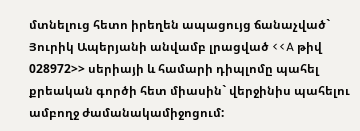մտնելուց հետո իրեղեն ապացույց ճանաչված` Յուրիկ Ապերյանի անվամբ լրացված <<A թիվ 028972>> սերիայի և համարի դիպլոմը պահել քրեական գործի հետ միասին` վերջինիս պահելու ամբողջ ժամանակամիջոցում: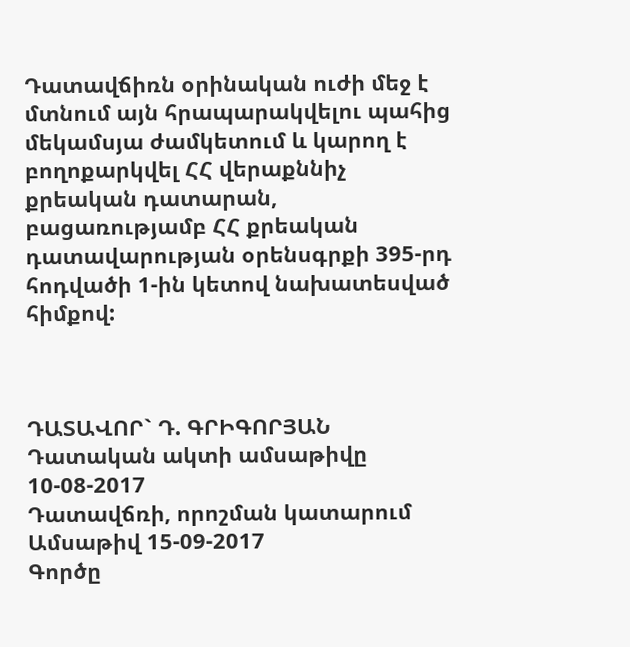Դատավճիռն օրինական ուժի մեջ է մտնում այն հրապարակվելու պահից մեկամսյա ժամկետում և կարող է բողոքարկվել ՀՀ վերաքննիչ քրեական դատարան, բացառությամբ ՀՀ քրեական դատավարության օրենսգրքի 395-րդ հոդվածի 1-ին կետով նախատեսված հիմքով:



ԴԱՏԱՎՈՐ` Դ. ԳՐԻԳՈՐՅԱՆ
Դատական ակտի ամսաթիվը 10-08-2017
Դատավճռի, որոշման կատարում
Ամսաթիվ 15-09-2017
Գործը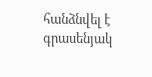հանձնվել է գրասենյակ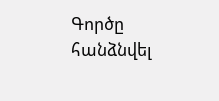Գործը հանձնվել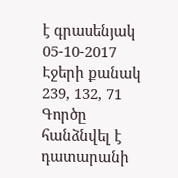է գրասենյակ 05-10-2017
Էջերի քանակ 239, 132, 71
Գործը հանձնվել է դատարանի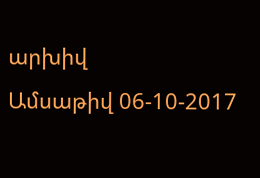արխիվ
Ամսաթիվ 06-10-2017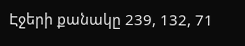Էջերի քանակը 239, 132, 71